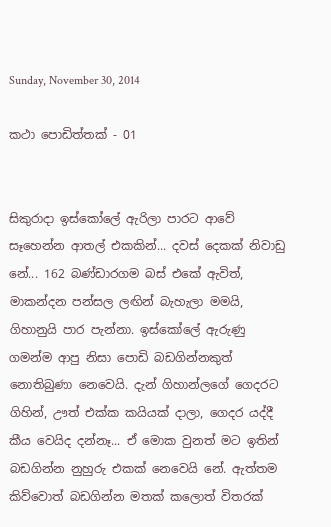Sunday, November 30, 2014

කථා පොඩිත්තක් - 01


සිකුරාදා ඉස්කෝලේ ඇරිලා පාරට ආවේ සෑහෙන්න ආතල් එකකින්... දවස් දෙකක් නිවාඩු නේ... 162 බණ්ඩාරගම බස් එකේ ඇවිත්, මාකන්දන පන්සල ලඟින් බැහැලා මමයි, ගිහානුයි පාර පැන්නා. ඉස්කෝලේ ඇරුණු ගමන්ම ආපු නිසා පොඩි බඩගින්නකුත් නොතිබුණා නෙවෙයි. දැන් ගිහාන්ලගේ ගෙදරට ගිහින්, ඌත් එක්ක කයියක් දාලා, ගෙදර යද්දී කීය වෙයිද දන්නෑ... ඒ මොක වුනත් මට ඉතින් බඩගින්න නුහුරු එකක් නෙවෙයි නේ. ඇත්තම කිව්වොත් බඩගින්න මතක් කලොත් විතරක්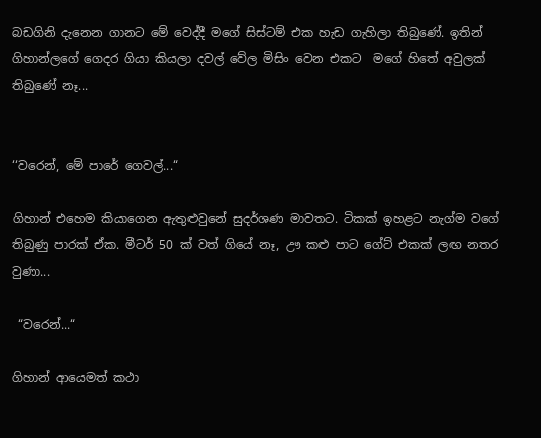බඩගිනි දැනෙන ගානට මේ වෙද්දී මගේ සිස්ටම් එක හැඩ ගැහිලා තිබුණේ. ඉතින් ගිහාන්ලගේ ගෙදර ගියා කියලා දවල් වේල මිසිං වෙන එකට  මගේ හිතේ අවුලක් තිබුණේ නෑ...


‘‘වරෙන්, මේ පාරේ ගෙවල්...“

ගිහාන් එහෙම කියාගෙන ඇතුළුවුනේ සුදර්ශණ මාවතට. ටිකක් ඉහළට නැග්ම වගේ තිබුණු පාරක් ඒක. මීටර් 50 ක් වත් ගියේ නෑ, ඌ කළු පාට ගේට් එකක් ලඟ නතර වුණා...

 “වරෙන්...“

ගිහාන් ආයෙමත් කථා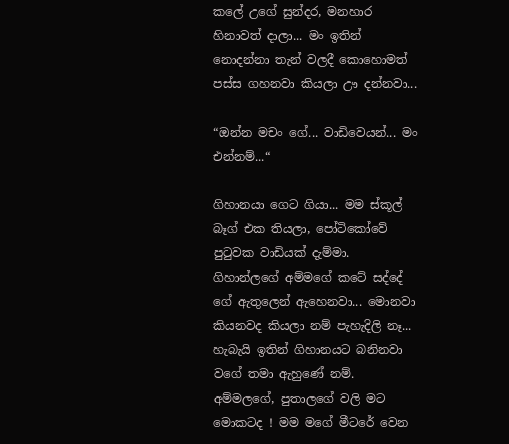කලේ උගේ සුන්දර, මනහාර හිනාවත් දාලා... මං ඉතින් නොදන්නා තැන් වලදී කොහොමත් පස්ස ගහනවා කියලා ඌ දන්නවා...

“ඔන්න මචං ගේ... වාඩිවෙයන්... මං එන්නම්...“

ගිහානයා ගෙට ගියා... මම ස්කූල් බෑග් එක තියලා, පෝටිකෝවේ පුටුවක වාඩියක් දැම්මා. ගිහාන්ලගේ අම්මගේ කටේ සද්දේ ගේ ඇතුලෙන් ඇහෙනවා... මොනවා කියනවද කියලා නම් පැහැදිලි නෑ... හැබැයි ඉතින් ගිහානයට බනිනවා වගේ තමා ඇහුණේ නම්. අම්මලගේ, පුතාලගේ වලි මට මොකටද ! මම මගේ මීටරේ වෙන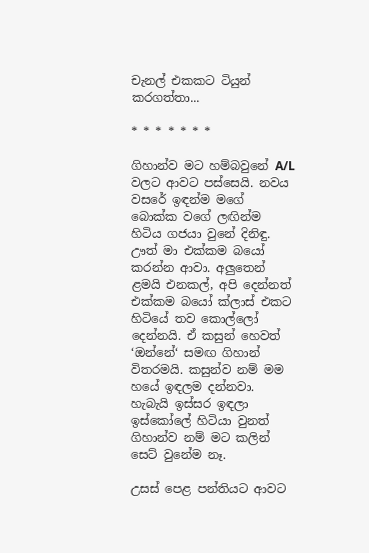චැනල් එකකට ටියුන් කරගත්තා...

* * * * * * *

ගිහාන්ව මට හම්බවුනේ A/L වලට ආවට පස්සෙයි. නවය වසරේ ඉඳන්ම මගේ බොක්ක වගේ ලඟින්ම හිටිය ගජයා වුනේ දිනිඳු. ඌත් මා එක්කම බයෝ කරන්න ආවා. අලුතෙන් ළමයි එනකල්, අපි දෙන්නත් එක්කම බයෝ ක්ලාස් එකට හිටියේ තව කොල්ලෝ දෙන්නයි. ඒ කසුන් හෙවත් ‘ඔන්නේ‘ සමඟ ගිහාන් විතරමයි. කසුන්ව නම් මම හයේ ඉඳලම දන්නවා. හැබැයි ඉස්සර ඉඳලා ඉස්කෝලේ හිටියා වුනත් ගිහාන්ව නම් මට කලින් සෙට් වුනේම නෑ.

උසස් පෙළ පන්තියට ආවට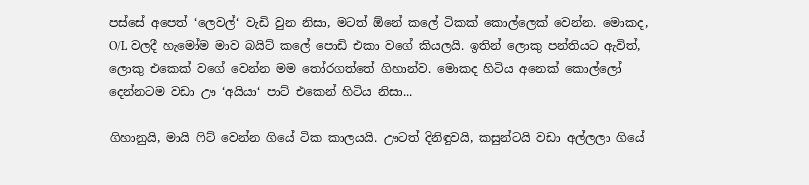පස්සේ අපෙත් ‘ලෙවල්‘ වැඩි වුන නිසා, මටත් ඕනේ කලේ ටිකක් කොල්ලෙක් වෙන්න. මොකද, O/L වලදී හැමෝම මාව බයිට් කලේ පොඩි එකා වගේ කියලයි. ඉතින් ලොකු පන්තියට ඇවිත්, ලොකු එකෙක් වගේ වෙන්න මම තෝරගත්තේ ගිහාන්ව. මොකද හිටිය අනෙක් කොල්ලෝ දෙන්නටම වඩා ඌ ‘අයියා‘ පාට් එකෙන් හිටිය නිසා...

ගිහානුයි, මායි ෆිට් වෙන්න ගියේ ටික කාලයයි. ඌටත් දිනිඳුවයි, කසුන්ටයි වඩා අල්ලලා ගියේ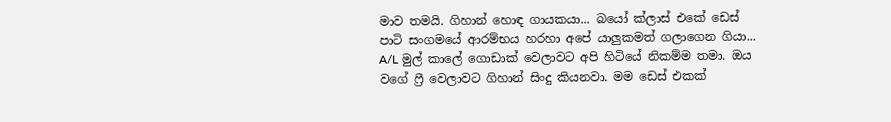මාව තමයි. ගිහාන් හොඳ ගායකයා... බයෝ ක්ලාස් එකේ ඩෙස් පාටි සංගමයේ ආරම්භය හරහා අපේ යාලුකමත් ගලාගෙන ගියා... A/L මුල් කාලේ ගොඩාක් වෙලාවට අපි හිටියේ නිකම්ම තමා. ඔය වගේ ෆ්‍රී වෙලාවට ගිහාන් සිංදු කියනවා. මම ඩෙස් එකක්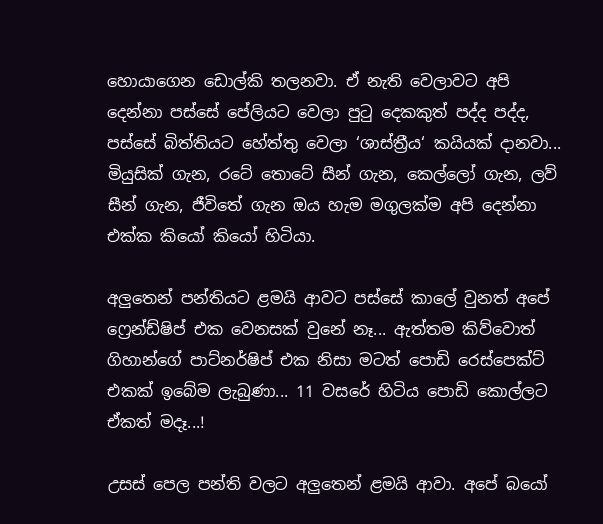හොයාගෙන ඩොල්කි තලනවා. ඒ නැති වෙලාවට අපි දෙන්නා පස්සේ පේලියට වෙලා පුටු දෙකකුත් පද්ද පද්ද, පස්සේ බිත්තියට හේත්තු වෙලා ‘ශාස්ත්‍රීය‘ කයියක් දානවා... මියුසික් ගැන, රටේ තොටේ සීන් ගැන, කෙල්ලෝ ගැන, ලව් සීන් ගැන, ජීවිතේ ගැන ඔය හැම මගුලක්ම අපි දෙන්නා එක්ක කියෝ කියෝ හිටියා.

අලුතෙන් පන්තියට ළමයි ආවට පස්සේ කාලේ වුනත් අපේ ෆ්‍රෙන්ඩ්ෂිප් එක වෙනසක් වුනේ නෑ... ඇත්තම කිව්වොත් ගිහාන්ගේ පාට්නර්ෂිප් එක නිසා මටත් පොඩි රෙස්පෙක්ට් එකක් ඉබේම ලැබුණා... 11 වසරේ හිටිය පොඩි කොල්ලට ඒකත් මදෑ...!

උසස් පෙල පන්ති වලට අලුතෙන් ළමයි ආවා. අපේ බයෝ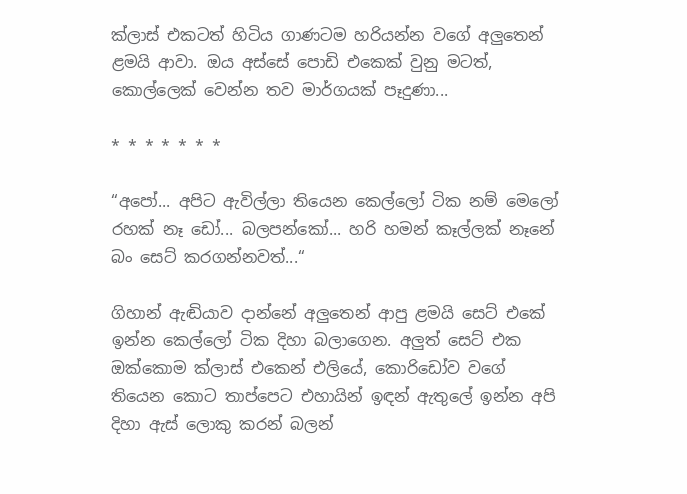ක්ලාස් එකටත් හිටිය ගාණටම හරියන්න වගේ අලුතෙන් ළමයි ආවා. ඔය අස්සේ පොඩි එකෙක් වුනු මටත්, කොල්ලෙක් වෙන්න තව මාර්ගයක් පෑදුණා...

* * * * * * *

“අපෝ... අපිට ඇවිල්ලා තියෙන කෙල්ලෝ ටික නම් මෙලෝ රහක් නෑ ඩෝ... බලපන්කෝ... හරි හමන් කෑල්ලක් නෑනේ බං සෙට් කරගන්නවත්...“

ගිහාන් ඇඬියාව දාන්නේ අලුතෙන් ආපු ළමයි සෙට් එකේ ඉන්න කෙල්ලෝ ටික දිහා බලාගෙන. අලුත් සෙට් එක ඔක්කොම ක්ලාස් එකෙන් එලියේ, කොරිඩෝව වගේ තියෙන කොට තාප්පෙට එහායින් ඉඳන් ඇතුලේ ඉන්න අපි දිහා ඇස් ලොකු කරන් බලන්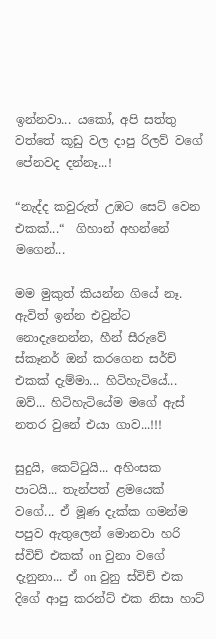ඉන්නවා... යකෝ, අපි සත්තු වත්තේ කූඩු වල දාපු රිලව් වගේ පේනවද දන්නෑ...!

“නැද්ද කවුරුත් උඹට සෙට් වෙන එකක්...“  ගිහාන් අහන්නේ මගෙන්...

මම මුකුත් කියන්න ගියේ නෑ. ඇවිත් ඉන්න එවුන්ට නොදැනෙන්න, හීන් සීරුවේ ස්කෑනර් ඔන් කරගෙන සර්ච් එකක් දැම්මා... හිටිහැටියේ... ඔව්... හිටිහැටියේම මගේ ඇස් නතර වුනේ එයා ගාව...!!!

සුදුයි, කෙට්ටුයි... අහිංසක පාටයි... තැන්පත් ළමයෙක් වගේ... ඒ මූණ දැක්ක ගමන්ම පපුව ඇතුලෙන් මොනවා හරි ස්විච් එකක් on වුනා වගේ දැනුනා... ඒ on වුනු ස්විච් එක දිගේ ආපු කරන්ට් එක නිසා හාට්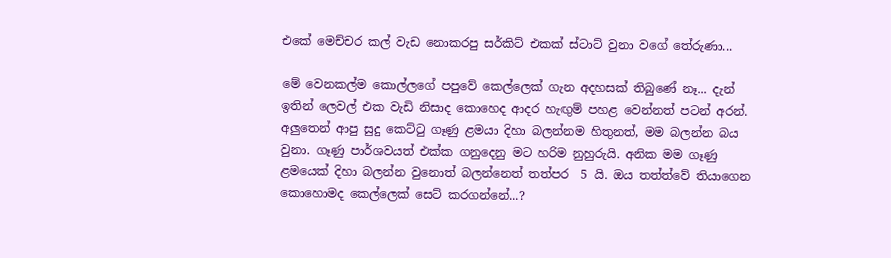එකේ මෙච්චර කල් වැඩ නොකරපු සර්කිට් එකක් ස්ටාට් වුනා වගේ තේරුණා...

මේ වෙනකල්ම කොල්ලගේ පපුවේ කෙල්ලෙක් ගැන අදහසක් තිබුණේ නෑ... දැන් ඉතින් ලෙවල් එක වැඩි නිසාද කොහෙද ආදර හැඟුම් පහළ වෙන්නත් පටන් අරන්. අලුතෙන් ආපු සුදු කෙට්ටු ගෑණු ළමයා දිහා බලන්නම හිතුනත්, මම බලන්න බය වුනා. ගෑණු පාර්ශවයත් එක්ක ගනුදෙනු මට හරිම නුහුරුයි. අනික මම ගෑණු ළමයෙක් දිහා බලන්න වුනොත් බලන්නෙත් තත්පර  5 යි. ඔය තත්ත්වේ තියාගෙන කොහොමද කෙල්ලෙක් සෙට් කරගන්නේ...?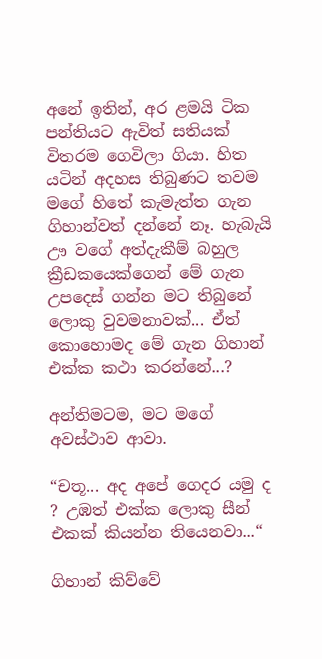අනේ ඉතින්, අර ළමයි ටික පන්තියට ඇවිත් සතියක් විතරම ගෙවිලා ගියා. හිත යටින් අදහස තිබුණට තවම මගේ හිතේ කැමැත්ත ගැන ගිහාන්වත් දන්නේ නෑ. හැබැයි ඌ වගේ අත්දැකීම් බහුල ක්‍රීඩකයෙක්ගෙන් මේ ගැන උපදෙස් ගන්න මට තිබුනේ ලොකු වුවමනාවක්... ඒත් කොහොමද මේ ගැන ගිහාන් එක්ක කථා කරන්නේ...?

අන්තිමටම, මට මගේ අවස්ථාව ආවා.

“චතූ... අද අපේ ගෙදර යමු ද ? උඹත් එක්ක ලොකු සීන් එකක් කියන්න තියෙනවා...“

ගිහාන් කිව්වේ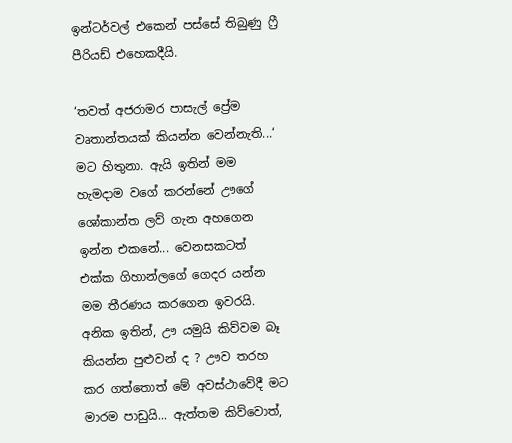ඉන්ටර්වල් එකෙන් පස්සේ තිබුණු ෆ්‍රී පීරියඩ් එහෙකදීයි.

‘තවත් අජරාමර පාසැල් ප්‍රේම වෘතාන්තයක් කියන්න වෙන්නැති...‘ මට හිතුනා. ඇයි ඉතින් මම හැමදාම වගේ කරන්නේ ඌගේ ශෝකාන්ත ලව් ගැන අහගෙන ඉන්න එකනේ... වෙනසකටත් එක්ක ගිහාන්ලගේ ගෙදර යන්න මම තීරණය කරගෙන ඉවරයි. අනික ඉතින්, ඌ යමුයි කිව්වම බෑ කියන්න පුළුවන් ද ? ඌව තරහ කර ගත්තොත් මේ අවස්ථාවේදී මට මාරම පාඩුයි... ඇත්තම කිව්වොත්,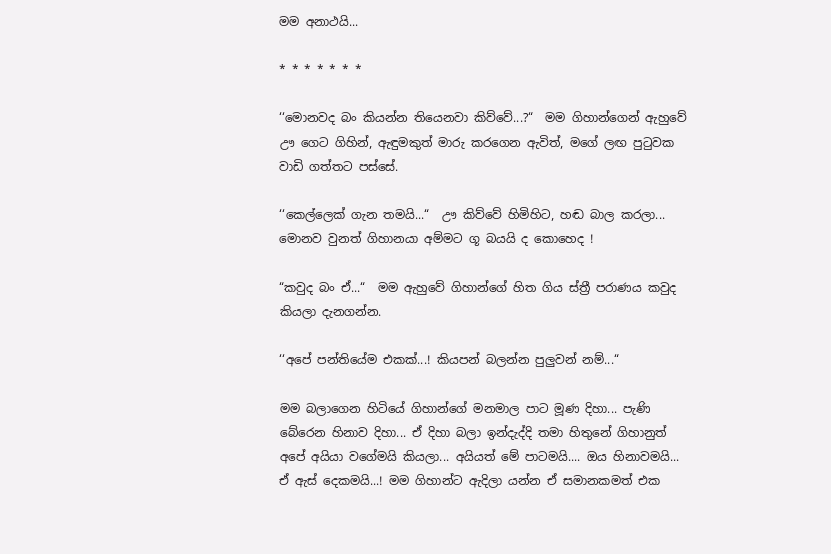මම අනාථයි...

* * * * * * *

‘‘මොනවද බං කියන්න තියෙනවා කිව්වේ...?“  මම ගිහාන්ගෙන් ඇහුවේ ඌ ගෙට ගිහින්, ඇඳුමකුත් මාරු කරගෙන ඇවිත්, මගේ ලඟ පුටුවක වාඩි ගත්තට පස්සේ.

‘‘කෙල්ලෙක් ගැන තමයි...“  ඌ කිව්වේ හිමිහිට, හඬ බාල කරලා... මොනව වුනත් ගිහානයා අම්මට ගූ බයයි ද කොහෙද !

“කවුද බං ඒ...“  මම ඇහුවේ ගිහාන්ගේ හිත ගිය ස්ත්‍රී පරාණය කවුද කියලා දැනගන්න.

‘‘අපේ පන්තියේම එකක්...! කියපන් බලන්න පුලුවන් නම්...“

මම බලාගෙන හිටියේ ගිහාන්ගේ මනමාල පාට මූණ දිහා... පැණි බේරෙන හිනාව දිහා... ඒ දිහා බලා ඉන්දැද්දි තමා හිතුනේ ගිහානුත් අපේ අයියා වගේමයි කියලා... අයියත් මේ පාටමයි.... ඔය හිනාවමයි... ඒ ඇස් දෙකමයි...! මම ගිහාන්ට ඇදිලා යන්න ඒ සමානකමත් එක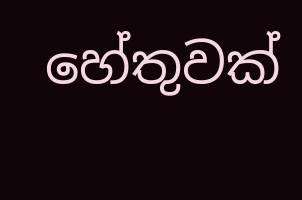හේතුවක්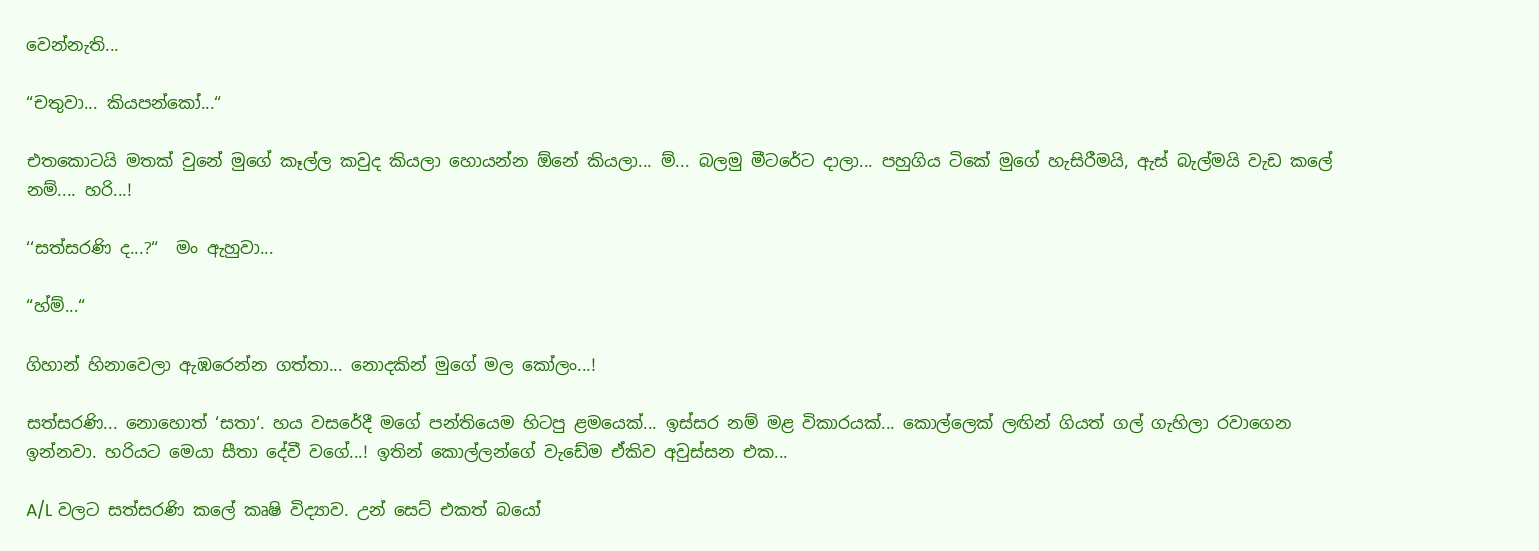වෙන්නැති...

“චතුවා... කියපන්කෝ...“

එතකොටයි මතක් වුනේ මුගේ කෑල්ල කවුද කියලා හොයන්න ඕනේ කියලා... ම්... බලමු මීටරේට දාලා... පහුගිය ටිකේ මුගේ හැසිරීමයි, ඇස් බැල්මයි වැඩ කලේ නම්.... හරි...!

‘‘සත්සරණි ද...?“  මං ඇහුවා...

“හ්ම්...“

ගිහාන් හිනාවෙලා ඇඹරෙන්න ගත්තා... නොදකින් මුගේ මල කෝලං...!

සත්සරණි... නොහොත් ‘සතා‘. හය වසරේදී මගේ පන්තියෙම හිටපු ළමයෙක්... ඉස්සර නම් මළ විකාරයක්... කොල්ලෙක් ලඟින් ගියත් ගල් ගැහිලා රවාගෙන ඉන්නවා. හරියට මෙයා සීතා දේවී වගේ...! ඉතින් කොල්ලන්ගේ වැඩේම ඒකිව අවුස්සන එක...

A/L වලට සත්සරණි කලේ කෘෂි විද්‍යාව. උන් සෙට් එකත් බයෝ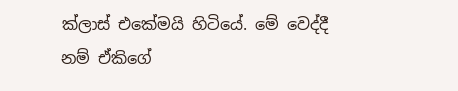ක්ලාස් එකේමයි හිටියේ. මේ වෙද්දී නම් ඒකිගේ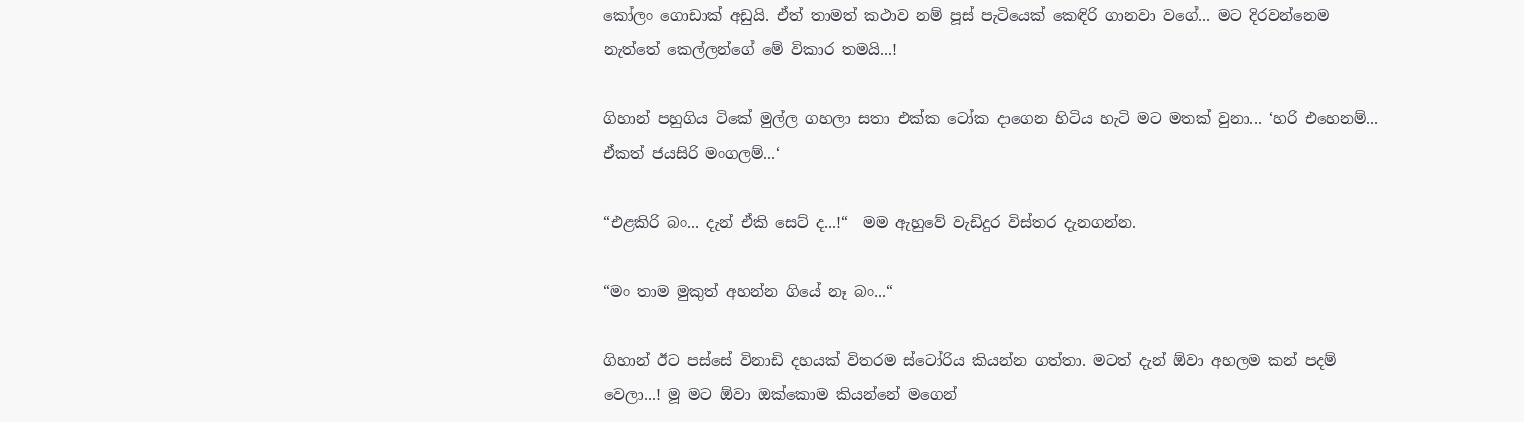කෝලං ගොඩාක් අඩුයි. ඒත් තාමත් කථාව නම් පූස් පැටියෙක් කෙඳිරි ගානවා වගේ... මට දිරවන්නෙම නැත්තේ කෙල්ලන්ගේ මේ විකාර තමයි...!

ගිහාන් පහුගිය ටිකේ මුල්ල ගහලා සතා එක්ක ටෝක දාගෙන හිටිය හැටි මට මතක් වුනා... ‘හරි එහෙනම්... ඒකත් ජයසිරි මංගලම්...‘

“එළකිරි බං... දැන් ඒකි සෙට් ද...!“  මම ඇහුවේ වැඩිදුර විස්තර දැනගන්න.

“මං තාම මුකුත් අහන්න ගියේ නෑ බං...“

ගිහාන් ඊට පස්සේ විනාඩි දහයක් විතරම ස්ටෝරිය කියන්න ගත්තා. මටත් දැන් ඕවා අහලම කන් පදම් වෙලා...! මූ මට ඕවා ඔක්කොම කියන්නේ මගෙන්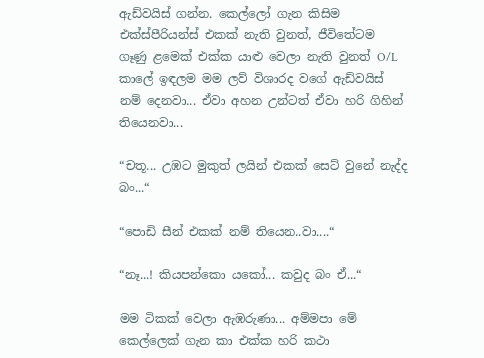ඇඩ්වයිස් ගන්න. කෙල්ලෝ ගැන කිසිම එක්ස්පීරියන්ස් එකක් නැති වුනත්, ජීවිතේටම ගෑණු ළමෙක් එක්ක යාළු වෙලා නැති වුනත් O/L කාලේ ඉඳලම මම ලව් විශාරද වගේ ඇඩ්වයිස් නම් දෙනවා... ඒවා අහන උන්ටත් ඒවා හරි ගිහින් තියෙනවා...

“චතූ... උඹට මුකුත් ලයින් එකක් සෙට් වුනේ නැද්ද බං...“

“පොඩි සීන් එකක් නම් තියෙන..වා....“

“නෑ...! කියපන්කො යකෝ... කවුද බං ඒ...“

මම ටිකක් වෙලා ඇඹරුණා... අම්මපා මේ කෙල්ලෙක් ගැන කා එක්ක හරි කථා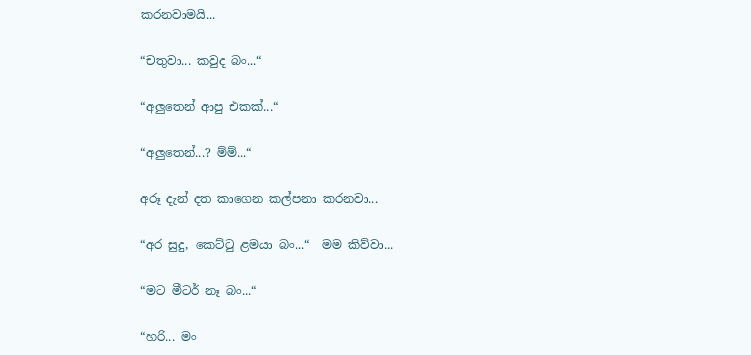කරනවාමයි...

“චතුවා... කවුද බං...“

“අලුතෙන් ආපු එකක්...“

“අලුතෙන්...? ම්ම්...“

අරූ දැන් දත කාගෙන කල්පනා කරනවා...

“අර සුදු, කෙට්ටු ළමයා බං...“  මම කිව්වා...

“මට මීටර් නෑ බං...“

“හරි... මං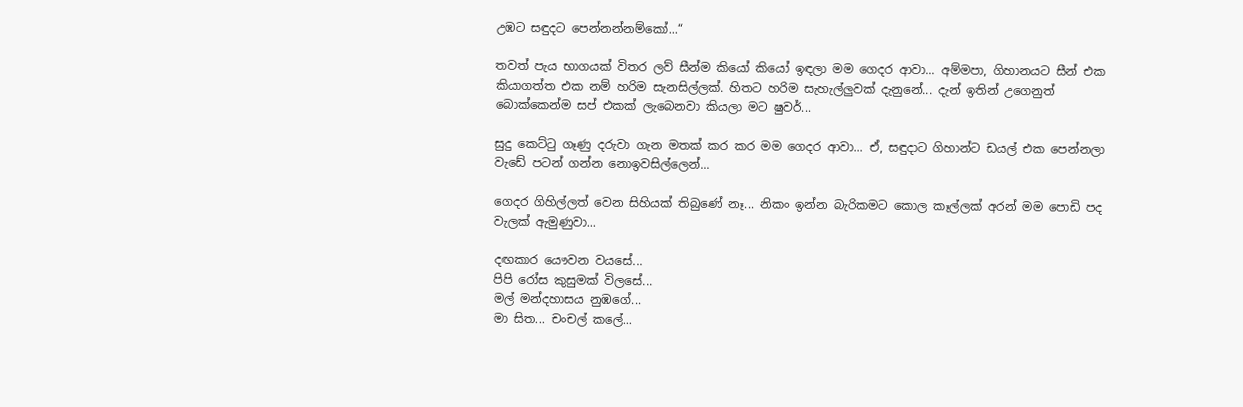උඹට සඳුදට පෙන්නන්නම්කෝ...“

තවත් පැය භාගයක් විතර ලව් සීන්ම කියෝ කියෝ ඉඳලා මම ගෙදර ආවා... අම්මපා, ගිහානයට සීන් එක කියාගත්ත එක නම් හරිම සැනසිල්ලක්. හිතට හරිම සැහැල්ලුවක් දැනුනේ... දැන් ඉතින් උගෙනුත් බොක්කෙන්ම සප් එකක් ලැබෙනවා කියලා මට ෂුවර්...

සුදු කෙට්ටු ගෑණු දරුවා ගැන මතක් කර කර මම ගෙදර ආවා... ඒ, සඳුදාට ගිහාන්ට ඩයල් එක පෙන්නලා වැඩේ පටන් ගන්න නොඉවසිල්ලෙන්...

ගෙදර ගිහිල්ලත් වෙන සිහියක් තිබුණේ නෑ... නිකං ඉන්න බැරිකමට කොල කෑල්ලක් අරන් මම පොඩි පද වැලක් ඇමුණුවා...

දඟකාර යෞවන වයසේ...
පිපි රෝස කුසුමක් විලසේ...
මල් මන්දහාසය නුඹගේ...
මා සිත... චංචල් කලේ...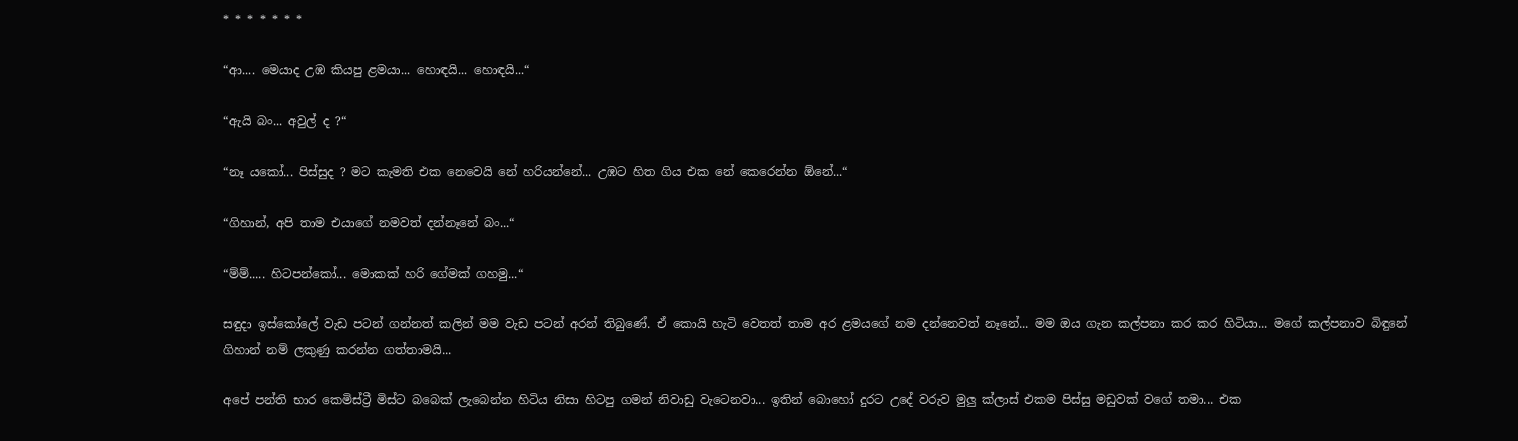* * * * * * *

“ආ.... මෙයාද උඹ කියපු ළමයා... හොඳයි... හොඳයි...“

“ඇයි බං... අවුල් ද ?“

“නෑ යකෝ... පිස්සුද ? මට කැමති එක නෙවෙයි නේ හරියන්නේ... උඹට හිත ගිය එක නේ කෙරෙන්න ඕනේ...“

“ගිහාන්, අපි තාම එයාගේ නමවත් දන්නෑනේ බං...“

“ම්ම්..... හිටපන්කෝ... මොකක් හරි ගේමක් ගහමු...“

සඳුදා ඉස්කෝලේ වැඩ පටන් ගන්නත් කලින් මම වැඩ පටන් අරන් තිබුණේ. ඒ කොයි හැටි වෙතත් තාම අර ළමයගේ නම දන්නෙවත් නෑනේ... මම ඔය ගැන කල්පනා කර කර හිටියා... මගේ කල්පනාව බිඳුනේ ගිහාන් නම් ලකුණු කරන්න ගත්තාමයි...

අපේ පන්ති භාර කෙමිස්ට්‍රී මිස්ට බබෙක් ලැබෙන්න හිටිය නිසා හිටපු ගමන් නිවාඩු වැටෙනවා... ඉතින් බොහෝ දුරට උදේ වරුව මුලු ක්ලාස් එකම පිස්සු මඩුවක් වගේ තමා... එක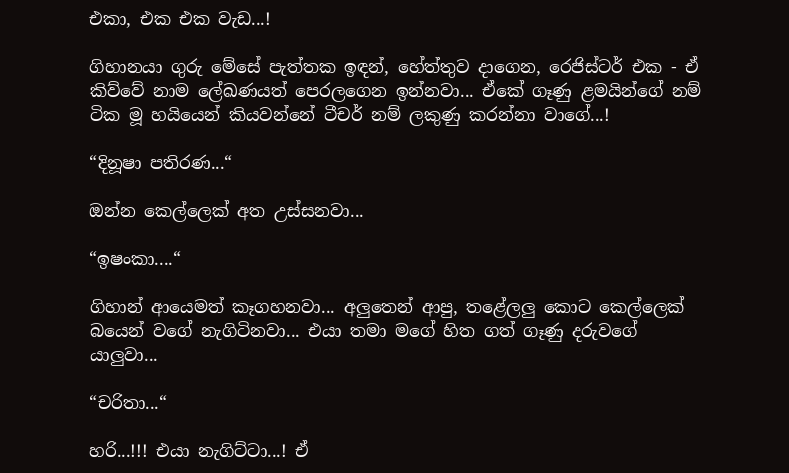එකා, එක එක වැඩ...!

ගිහානයා ගුරු මේසේ පැත්තක ඉඳන්, හේත්තුව දාගෙන, රෙජිස්ටර් එක - ඒ කිව්වේ නාම ලේඛණයත් පෙරලගෙන ඉන්නවා... ඒකේ ගෑණු ළමයින්ගේ නම් ටික මූ හයියෙන් කියවන්නේ ටීචර් නම් ලකුණු කරන්නා වාගේ...!

“දිනූෂා පතිරණ...“

ඔන්න කෙල්ලෙක් අත උස්සනවා...

“ඉෂංකා....“

ගිහාන් ආයෙමත් කෑගහනවා... අලුතෙන් ආපු, තළේලලු කොට කෙල්ලෙක් බයෙන් වගේ නැගිටිනවා... එයා තමා මගේ හිත ගත් ගෑණු දරුවගේ යාලුවා...

“චරිතා...“

හරි...!!! එයා නැගිට්ටා...! ඒ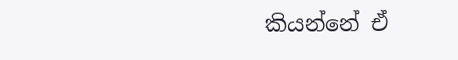කියන්නේ ඒ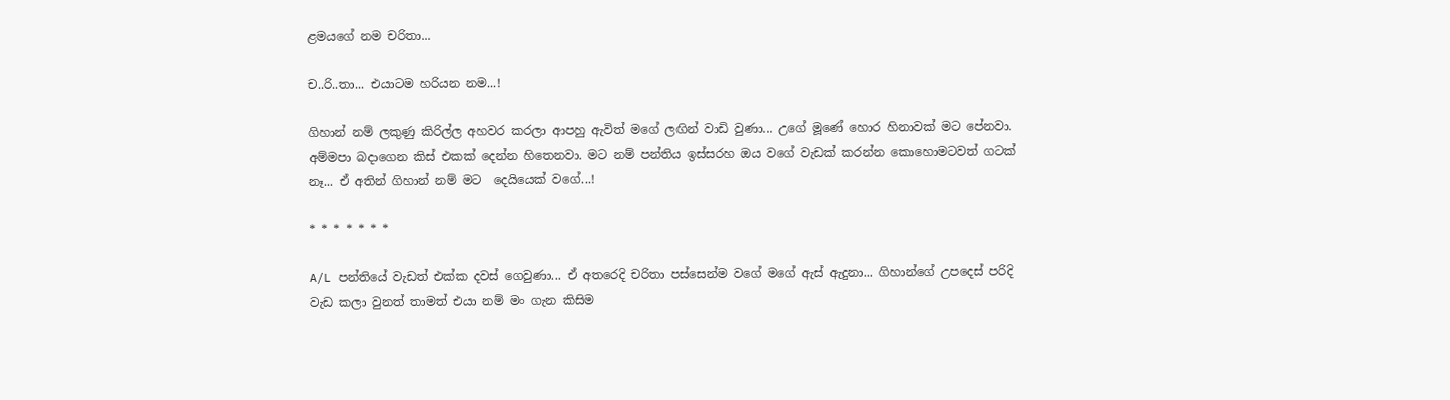ළමයගේ නම චරිතා...

ච..රි..තා... එයාටම හරියන නම...!

ගිහාන් නම් ලකුණු කිරිල්ල අහවර කරලා ආපහු ඇවිත් මගේ ලඟින් වාඩි වුණා... උගේ මූණේ හොර හිනාවක් මට පේනවා. අම්මපා බදාගෙන කිස් එකක් දෙන්න හිතෙනවා. මට නම් පන්තිය ඉස්සරහ ඔය වගේ වැඩක් කරන්න කොහොමටවත් ගටක් නෑ... ඒ අතින් ගිහාන් නම් මට  දෙයියෙක් වගේ...!

* * * * * * *

A/L පන්තියේ වැඩත් එක්ක දවස් ගෙවුණා... ඒ අතරෙදි චරිතා පස්සෙන්ම වගේ මගේ ඇස් ඇදුනා... ගිහාන්ගේ උපදෙස් පරිදි වැඩ කලා වුනත් තාමත් එයා නම් මං ගැන කිසිම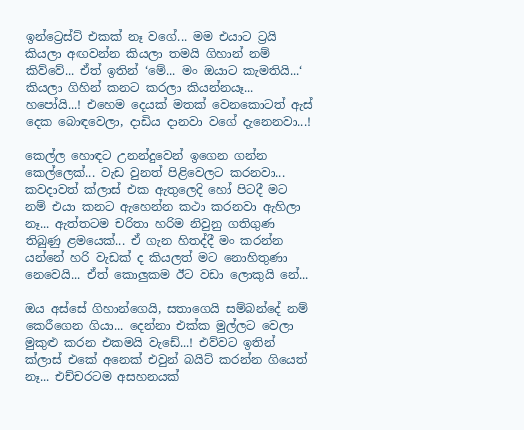ඉන්ට්‍රෙස්ට් එකක් නෑ වගේ... මම එයාට ට්‍රයි කියලා අඟවන්න කියලා තමයි ගිහාන් නම් කිව්වේ... ඒත් ඉතින් ‘මේ... මං ඔයාට කැමතියි...‘ කියලා ගිහින් කනට කරලා කියන්නයෑ... හපෝයි...! එහෙම දෙයක් මතක් වෙනකොටත් ඇස් දෙක බොඳවෙලා, දාඩිය දානවා වගේ දැනෙනවා...!

කෙල්ල හොඳට උනන්දුවෙන් ඉගෙන ගන්න කෙල්ලෙක්... වැඩ වුනත් පිළිවෙලට කරනවා... කවදාවත් ක්ලාස් එක ඇතුලෙදි හෝ පිටදී මට නම් එයා කනට ඇහෙන්න කථා කරනවා ඇහිලා නෑ... ඇත්තටම චරිතා හරිම නිවුනු ගතිගුණ තිබුණු ළමයෙක්... ඒ ගැන හිතද්දී මං කරන්න යන්නේ හරි වැඩක් ද කියලත් මට නොහිතුණා නෙවෙයි... ඒත් කොලුකම ඊට වඩා ලොකුයි නේ...

ඔය අස්සේ ගිහාන්ගෙයි, සතාගෙයි සම්බන්දේ නම් කෙරීගෙන ගියා... දෙන්නා එක්ක මුල්ලට වෙලා මුකුළු කරන එකමයි වැඩේ...! එව්වට ඉතින් ක්ලාස් එකේ අනෙක් එවුන් බයිට් කරන්න ගියෙත් නෑ... එච්චරටම අසහනයක්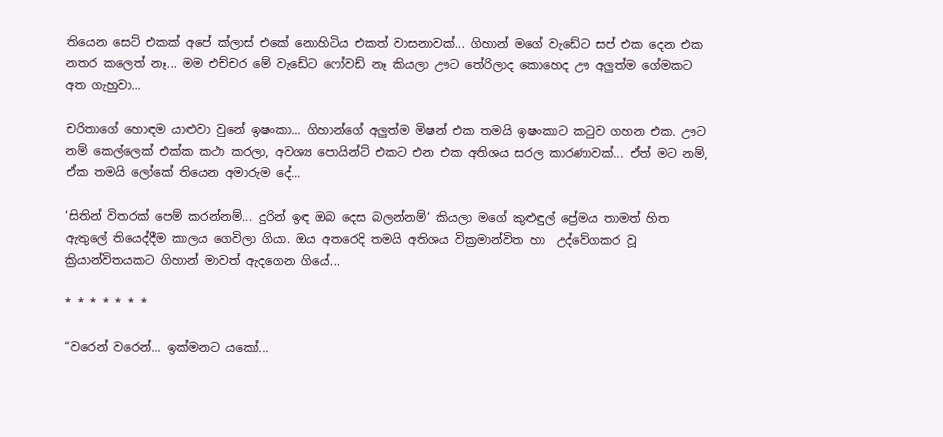තියෙන සෙට් එකක් අපේ ක්ලාස් එකේ නොහිටිය එකත් වාසනාවක්... ගිහාන් මගේ වැඩේට සප් එක දෙන එක නතර කලෙත් නෑ... මම එච්චර මේ වැඩේට ෆෝවඩ් නෑ කියලා ඌට තේරිලාද කොහෙද ඌ අලුත්ම ගේමකට අත ගැහුවා...

චරිතාගේ හොඳම යාළුවා වුනේ ඉෂංකා... ගිහාන්ගේ අලුත්ම මිෂන් එක තමයි ඉෂංකාට කටුව ගහන එක. ඌට නම් කෙල්ලෙක් එක්ක කථා කරලා, අවශ්‍ය පොයින්ට් එකට එන එක අතිශය සරල කාරණාවක්... ඒත් මට නම්, ඒක තමයි ලෝකේ තියෙන අමාරුම දේ...

‘සිතින් විතරක් පෙම් කරන්නම්... දුරින් ඉඳ ඔබ දෙස බලන්නම්‘ කියලා මගේ කුළුඳුල් ප්‍රේමය තාමත් හිත ඇතුලේ තියෙද්දීම කාලය ගෙවිලා ගියා. ඔය අතරෙදි තමයි අතිශය වික්‍රමාන්විත හා  උද්වේගකර වූ ක්‍රියාන්විතයකට ගිහාන් මාවත් ඇදගෙන ගියේ...

* * * * * * *

“වරෙන් වරෙන්... ඉක්මනට යකෝ...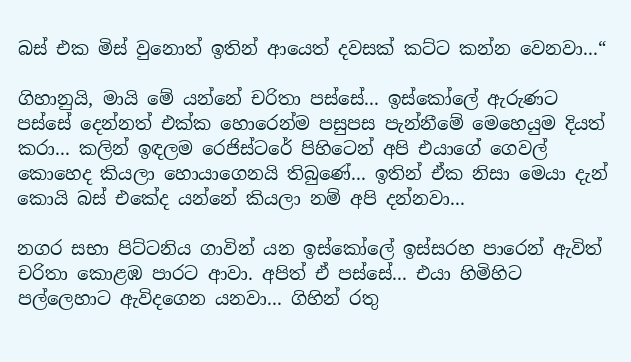බස් එක මිස් වුනොත් ඉතින් ආයෙත් දවසක් කට්ට කන්න වෙනවා...“

ගිහානුයි, මායි මේ යන්නේ චරිතා පස්සේ... ඉස්කෝලේ ඇරුණට පස්සේ දෙන්නත් එක්ක හොරෙන්ම පසුපස පැන්නීමේ මෙහෙයුම දියත් කරා... කලින් ඉඳලම රෙජිස්ටරේ පිහිටෙන් අපි එයාගේ ගෙවල් කොහෙද කියලා හොයාගෙනයි තිබුණේ... ඉතින් ඒක නිසා මෙයා දැන් කොයි බස් එකේද යන්නේ කියලා නම් අපි දන්නවා...

නගර සභා පිට්ටනිය ගාවින් යන ඉස්කෝලේ ඉස්සරහ පාරෙන් ඇවිත් චරිතා කොළඹ පාරට ආවා. අපිත් ඒ පස්සේ... එයා හිමිහිට පල්ලෙහාට ඇවිදගෙන යනවා... ගිහින් රතු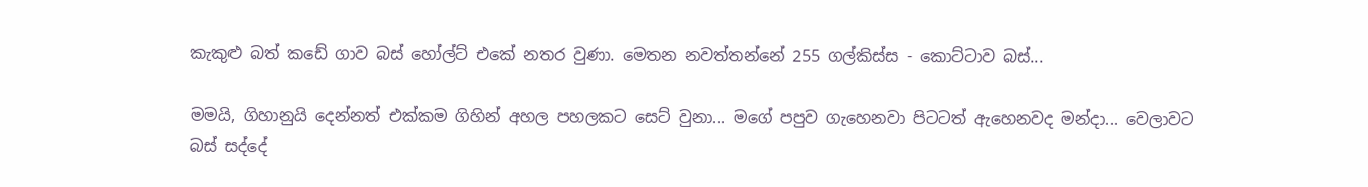කැකුළු බත් කඩේ ගාව බස් හෝල්ට් එකේ නතර වුණා. මෙතන නවත්තන්නේ 255 ගල්කිස්ස - කොට්ටාව බස්...

මමයි, ගිහානුයි දෙන්නත් එක්කම ගිහින් අහල පහලකට සෙට් වුනා... මගේ පපුව ගැහෙනවා පිටටත් ඇහෙනවද මන්දා... වෙලාවට බස් සද්දේ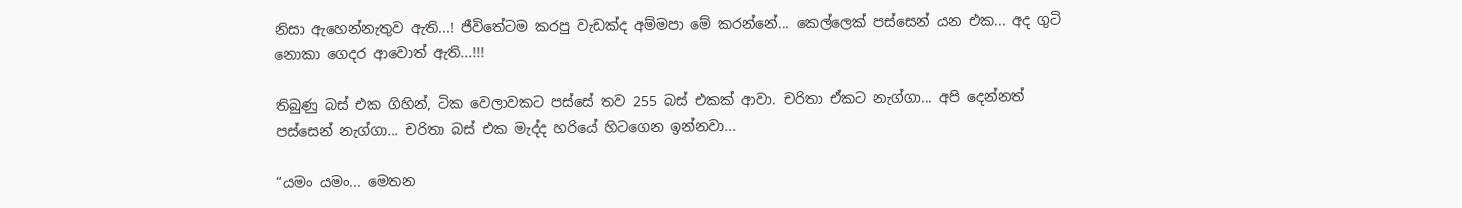නිසා ඇහෙන්නැතුව ඇති...! ජීවිතේටම කරපු වැඩක්ද අම්මපා මේ කරන්නේ... කෙල්ලෙක් පස්සෙන් යන එක... අද ගුටි නොකා ගෙදර ආවොත් ඇති...!!!

තිබුණු බස් එක ගිහින්, ටික වෙලාවකට පස්සේ තව 255 බස් එකක් ආවා. චරිතා ඒකට නැග්ගා... අපි දෙන්නත් පස්සෙන් නැග්ගා... චරිතා බස් එක මැද්ද හරියේ හිටගෙන ඉන්නවා...

“යමං යමං... මෙතන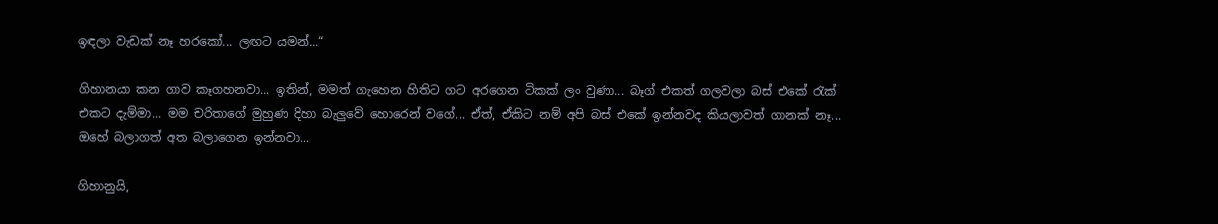ඉඳලා වැඩක් නෑ හරකෝ... ලඟට යමන්...“

ගිහානයා කන ගාව කෑගහනවා... ඉතින්, මමත් ගැහෙන හිතිට ගට අරගෙන ටිකක් ලං වුණා... බෑග් එකත් ගලවලා බස් එකේ රැක් එකට දැම්මා... මම චරිතාගේ මුහුණ දිහා බැලුවේ හොරෙන් වගේ... ඒත්, ඒකිට නම් අපි බස් එකේ ඉන්නවද කියලාවත් ගානක් නෑ... ඔහේ බලාගත් අත බලාගෙන ඉන්නවා...

ගිහානුයි,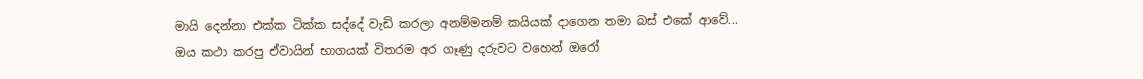මායි දෙන්නා එක්ක ටික්ක සද්දේ වැඩි කරලා අනම්මනම් කයියක් දාගෙන තමා බස් එකේ ආවේ... ඔය කථා කරපු ඒවායින් භාගයක් විතරම අර ගෑණු දරුවට වහෙන් ඔරෝ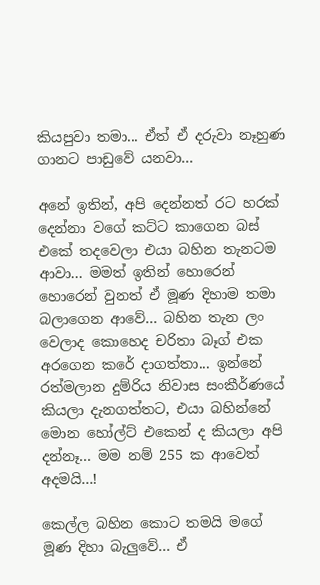කියපුවා තමා... ඒත් ඒ දරුවා නෑහුණ ගානට පාඩුවේ යනවා...

අනේ ඉතින්, අපි දෙන්නත් රට හරක් දෙන්නා වගේ කට්ට කාගෙන බස් එකේ තදවෙලා එයා බහින තැනටම ආවා... මමත් ඉතින් හොරෙන් හොරෙන් වුනත් ඒ මූණ දිහාම තමා බලාගෙන ආවේ... බහින තැන ලං වෙලාද කොහෙද චරිතා බෑග් එක අරගෙන කරේ දාගත්තා... ඉන්නේ රත්මලාන දුම්රිය නිවාස සංකීර්ණයේ කියලා දැනගත්තට, එයා බහින්නේ මොන හෝල්ට් එකෙන් ද කියලා අපි දන්නෑ... මම නම් 255 ක ආවෙත් අදමයි...!

කෙල්ල බහින කොට තමයි මගේ මූණ දිහා බැලුවේ... ඒ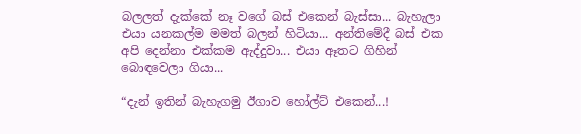බලලත් දැක්කේ නෑ වගේ බස් එකෙන් බැස්සා... බැහැලා එයා යනකල්ම මමත් බලන් හිටියා... අන්තිමේදී බස් එක අපි දෙන්නා එක්කම ඇද්දුවා... එයා ඈතට ගිහින් බොඳවෙලා ගියා...

“දැන් ඉතින් බැහැගමු ඊගාව හෝල්ට් එකෙන්...!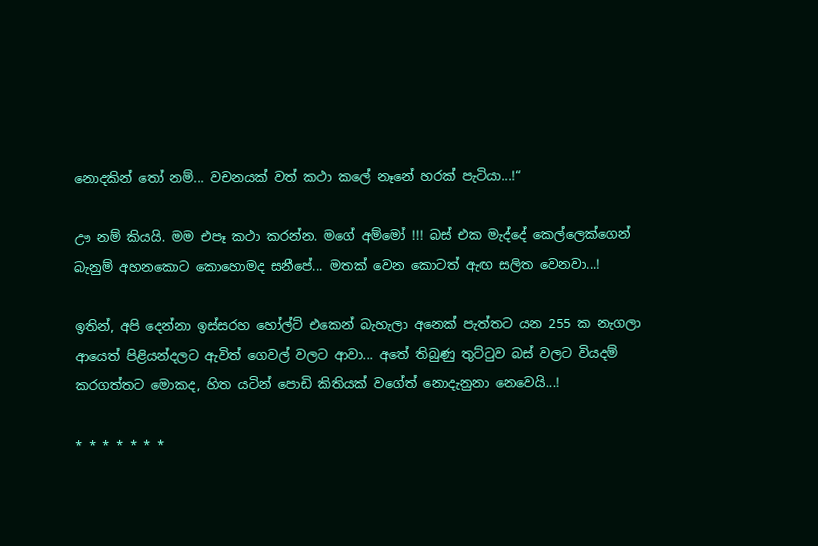නොදකින් තෝ නම්... වචනයක් වත් කථා කලේ නෑනේ හරක් පැටියා...!“

ඌ නම් කියයි. මම එපෑ කථා කරන්න. මගේ අම්මෝ !!! බස් එක මැද්දේ කෙල්ලෙක්ගෙන් බැනුම් අහනකොට කොහොමද සනීපේ... මතක් වෙන කොටත් ඇඟ සලිත වෙනවා...!

ඉතින්, අපි දෙන්නා ඉස්සරහ හෝල්ට් එකෙන් බැහැලා අනෙක් පැත්තට යන 255 ක නැගලා ආයෙත් පිළියන්දලට ඇවිත් ගෙවල් වලට ආවා... අතේ තිබුණු තුට්ටුව බස් වලට වියදම් කරගත්තට මොකද, හිත යටින් පොඩි කිතියක් වගේත් නොදැනුනා නෙවෙයි...!

* * * * * * *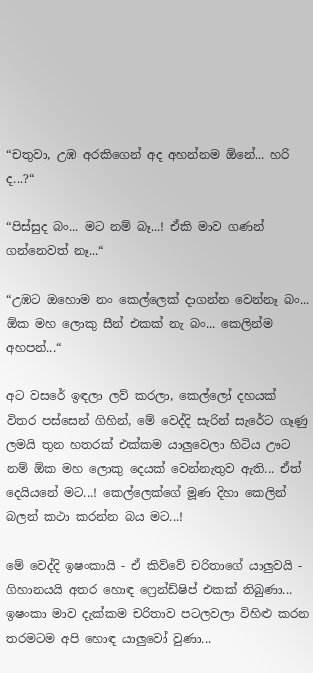“චතුවා, උඹ අරකිගෙන් අද අහන්නම ඕනේ... හරි ද...?“

“පිස්සුද බං... මට නම් බෑ...! ඒකි මාව ගණන් ගන්නෙවත් නෑ...“

“උඹට ඔහොම නං කෙල්ලෙක් දාගන්න වෙන්නෑ බං... ඕක මහ ලොකු සීන් එකක් නැ බං... කෙලින්ම අහපන්...“

අට වසරේ ඉඳලා ලව් කරලා, කෙල්ලෝ දහයක් විතර පස්සෙන් ගිහින්, මේ වෙද්දි සැරින් සැරේට ගෑණු ලමයි තුන හතරක් එක්කම යාලුවෙලා හිටිය ඌට නම් ඕක මහ ලොකු දෙයක් වෙන්නැතුව ඇති... ඒත් දෙයියනේ මට...! කෙල්ලෙක්ගේ මූණ දිහා කෙලින් බලන් කථා කරන්න බය මට...!

මේ වෙද්දි ඉෂංකායි - ඒ කිව්වේ චරිතාගේ යාලුවයි - ගිහානයයි අතර හොඳ ෆ්‍රෙන්ඩ්ෂිප් එකක් තිබුණා... ඉෂංකා මාව දැක්කම චරිතාව පටලවලා විහිළු කරන තරමටම අපි හොඳ යාලුවෝ වුණා...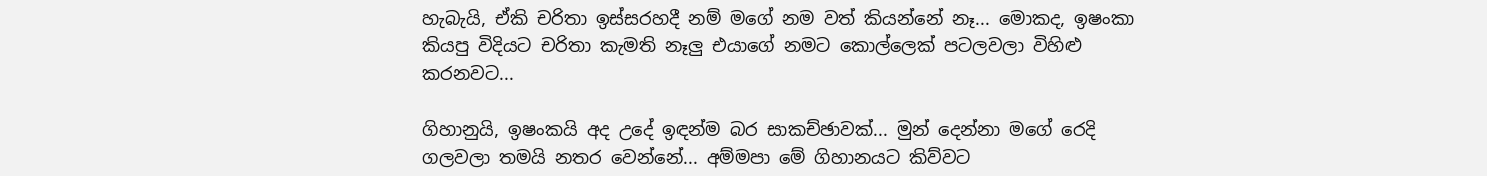හැබැයි, ඒකි චරිතා ඉස්සරහදී නම් මගේ නම වත් කියන්නේ නෑ... මොකද, ඉෂංකා කියපු විදියට චරිතා කැමති නෑලු එයාගේ නමට කොල්ලෙක් පටලවලා විහිළු කරනවට...

ගිහානුයි, ඉෂංකයි අද උදේ ඉඳන්ම බර සාකච්ඡාවක්... මුන් දෙන්නා මගේ රෙදි ගලවලා තමයි නතර වෙන්නේ... අම්මපා මේ ගිහානයට කිව්වට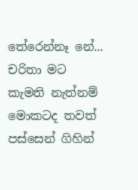තේරෙන්නෑ නේ... චරිතා මට කැමති නැත්නම් මොකටද තවත් පස්සෙන් ගිහින්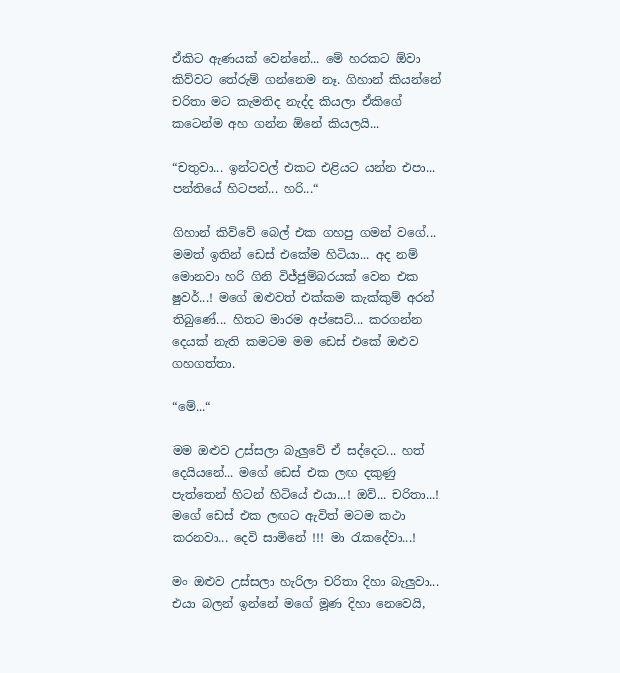ඒකිට ඇණයක් වෙන්නේ... මේ හරකට ඕවා කිව්වට තේරුම් ගන්නෙම නෑ. ගිහාන් කියන්නේ චරිතා මට කැමතිද නැද්ද කියලා ඒකිගේ කටෙන්ම අහ ගන්න ඕනේ කියලයි...

“චතුවා... ඉන්ටවල් එකට එළියට යන්න එපා... පන්තියේ හිටපන්... හරි...“

ගිහාන් කිව්වේ බෙල් එක ගහපු ගමන් වගේ... මමත් ඉතින් ඩෙස් එකේම හිටියා... අද නම් මොනවා හරි ගිනි විජ්ජුම්බරයක් වෙන එක ෂුවර්...! මගේ ඔළුවත් එක්කම කැක්කුම් අරන් තිබුණේ... හිතට මාරම අප්සෙට්... කරගන්න දෙයක් නැති කමටම මම ඩෙස් එකේ ඔළුව ගහගත්තා.

“මේ...“

මම ඔළුව උස්සලා බැලුවේ ඒ සද්දෙට... හත් දෙයියනේ... මගේ ඩෙස් එක ලඟ දකුණු පැත්තෙන් හිටන් හිටියේ එයා...! ඔව්... චරිතා...! මගේ ඩෙස් එක ලඟට ඇවිත් මටම කථා කරනවා... දෙවි සාමිනේ !!! මා රැකදේවා...!

මං ඔළුව උස්සලා හැරිලා චරිතා දිහා බැලුවා... එයා බලන් ඉන්නේ මගේ මූණ දිහා නෙවෙයි,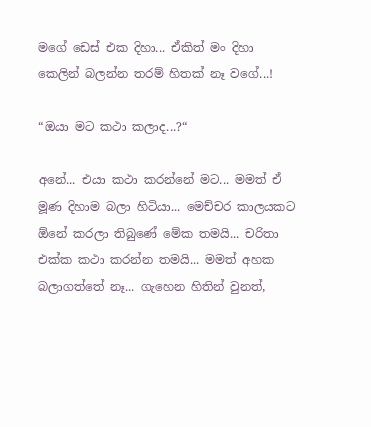මගේ ඩෙස් එක දිහා... ඒකිත් මං දිහා කෙලින් බලන්න තරම් හිතක් නෑ වගේ...!

“ඔයා මට කථා කලාද...?“

අනේ... එයා කථා කරන්නේ මට... මමත් ඒ මූණ දිහාම බලා හිටියා... මෙච්චර කාලයකට ඕනේ කරලා තිබුණේ මේක තමයි... චරිතා එක්ක කථා කරන්න තමයි... මමත් අහක බලාගත්තේ නෑ... ගැහෙන හිතින් වුනත්,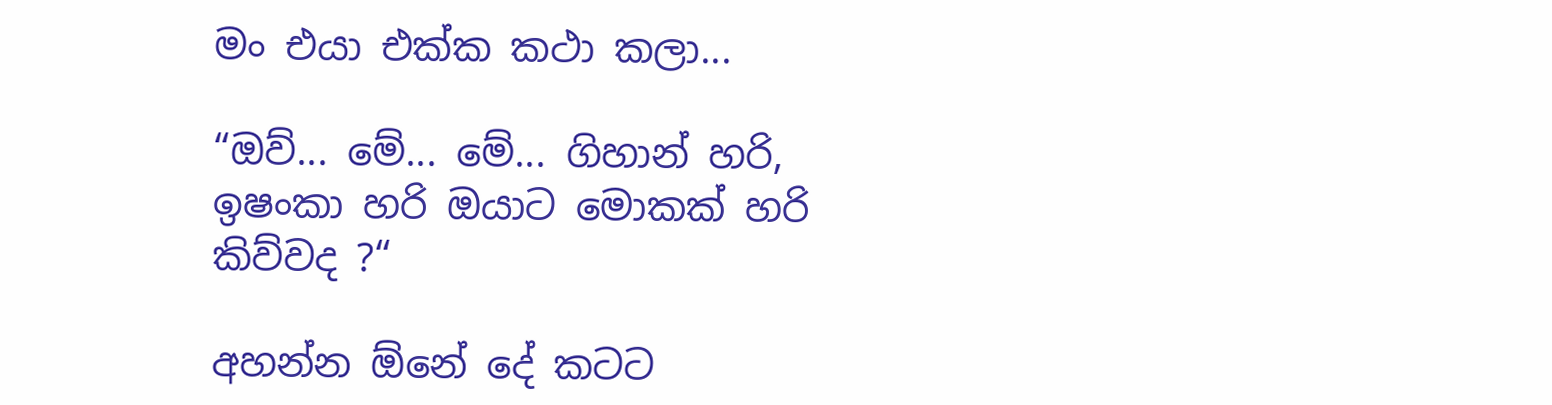මං එයා එක්ක කථා කලා...

“ඔව්... මේ... මේ... ගිහාන් හරි, ඉෂංකා හරි ඔයාට මොකක් හරි කිව්වද ?“

අහන්න ඕනේ දේ කටට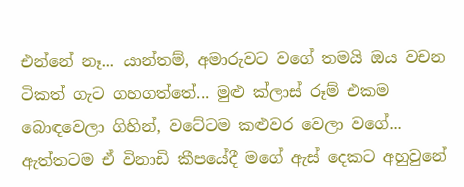එන්නේ නෑ... යාන්තම්, අමාරුවට වගේ තමයි ඔය වචන ටිකත් ගැට ගහගත්තේ... මුළු ක්ලාස් රූම් එකම බොඳවෙලා ගිහින්, වටේටම කළුවර වෙලා වගේ... ඇත්තටම ඒ විනාඩි කීපයේදී මගේ ඇස් දෙකට අහුවුනේ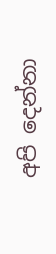අපි දෙන්නා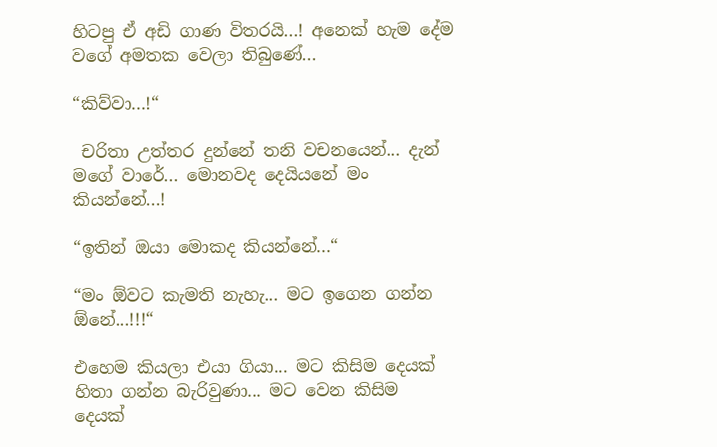හිටපු ඒ අඩි ගාණ විතරයි...! අනෙක් හැම දේම වගේ අමතක වෙලා තිබුණේ...

“කිව්වා...!“

 චරිතා උත්තර දුන්නේ තනි වචනයෙන්... දැන් මගේ වාරේ... මොනවද දෙයියනේ මං කියන්නේ...!

“ඉතින් ඔයා මොකද කියන්නේ...“

“මං ඕවට කැමති නැහැ... මට ඉගෙන ගන්න ඕනේ...!!!“

එහෙම කියලා එයා ගියා... මට කිසිම දෙයක් හිතා ගන්න බැරිවුණා... මට වෙන කිසිම දෙයක්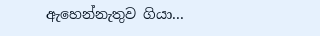ඇහෙන්නැතුව ගියා...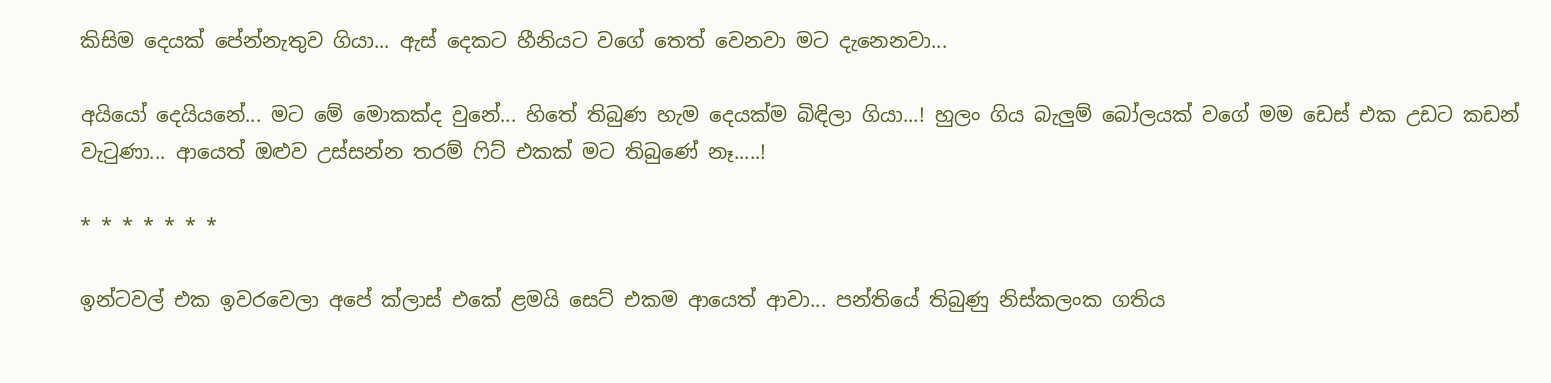කිසිම දෙයක් පේන්නැතුව ගියා... ඇස් දෙකට හීනියට වගේ තෙත් වෙනවා මට දැනෙනවා...

අයියෝ දෙයියනේ... මට මේ මොකක්ද වුනේ... හිතේ තිබුණ හැම දෙයක්ම බිඳිලා ගියා...! හුලං ගිය බැලුම් බෝලයක් වගේ මම ඩෙස් එක උඩට කඩන් වැටුණා... ආයෙත් ඔළුව උස්සන්න තරම් ෆිට් එකක් මට තිබුණේ නෑ.....!

* * * * * * *

ඉන්ටවල් එක ඉවරවෙලා අපේ ක්ලාස් එකේ ළමයි සෙට් එකම ආයෙත් ආවා... පන්තියේ තිබුණු නිස්කලංක ගතිය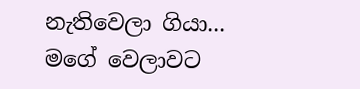නැතිවෙලා ගියා... මගේ වෙලාවට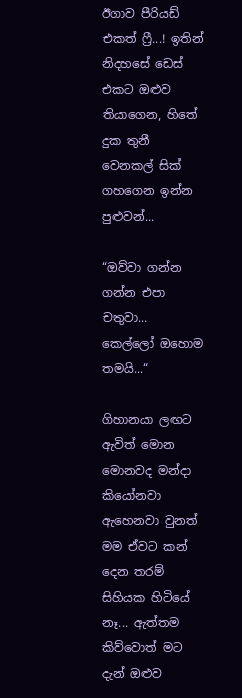ඊගාව පීරියඩ් එකත් ෆ්‍රී...! ඉතින් නිදහසේ ඩෙස් එකට ඔළුව තියාගෙන, හිතේ දුක තුනී වෙනකල් සික් ගහගෙන ඉන්න පුළුවන්...

“ඔව්වා ගන්න ගන්න එපා චතුවා... කෙල්ලෝ ඔහොම තමයි...“

ගිහානයා ලඟට ඇවිත් මොන මොනවද මන්දා කියෝනවා ඇහෙනවා වුනත් මම ඒවට කන් දෙන තරම් සිහියක හිටියේ නෑ... ඇත්තම කිව්වොත් මට දැන් ඔළුව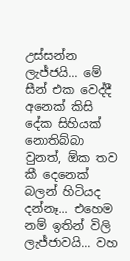උස්සන්න ලැජ්ජයි... මේ සීන් එක වෙද්දී අනෙක් කිසි දේක සිහියක් නොතිබ්බා වුනත්, ඕක තව කී දෙනෙක් බලන් හිටියද දන්නෑ... එහෙම නම් ඉතින් විලි ලැජ්ජාවයි... වහ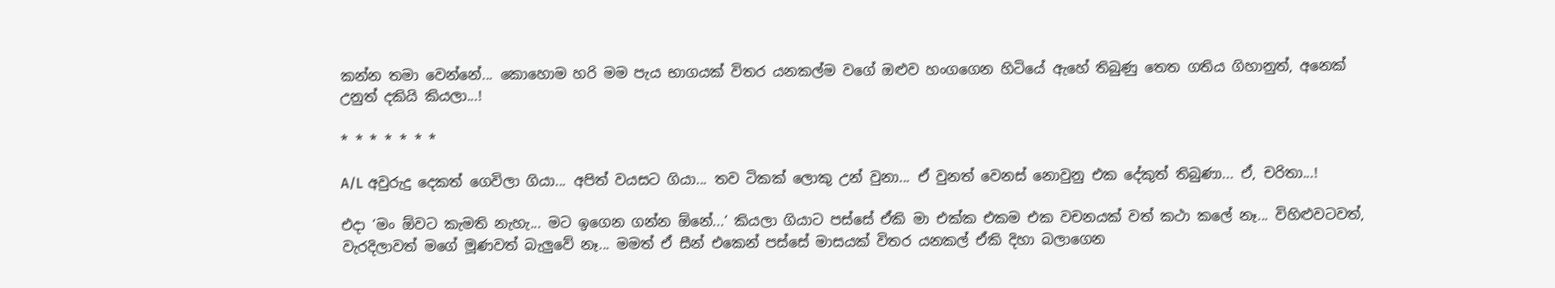කන්න තමා වෙන්නේ... කොහොම හරි මම පැය භාගයක් විතර යනකල්ම වගේ ඔළුව හංගගෙන හිටියේ ඇහේ තිබුණු තෙත ගතිය ගිහානුත්, අනෙක් උනුත් දකියි කියලා...!

* * * * * * *

A/L අවුරුදු දෙකත් ගෙවිලා ගියා... අපිත් වයසට ගියා... තව ටිකක් ලොකු උන් වුනා... ඒ වුනත් වෙනස් නොවුනු එක දේකුත් තිබුණා... ඒ, චරිතා...!

එදා ‘මං ඕවට කැමති නැහැ... මට ඉගෙන ගන්න ඕනේ...‘ කියලා ගියාට පස්සේ ඒකි මා එක්ක එකම එක වචනයක් වත් කථා කලේ නෑ... විහිළුවටවත්, වැරදිලාවත් මගේ මූණවත් බැලුවේ නෑ... මමත් ඒ සීන් එකෙන් පස්සේ මාසයක් විතර යනකල් ඒකි දිහා බලාගෙන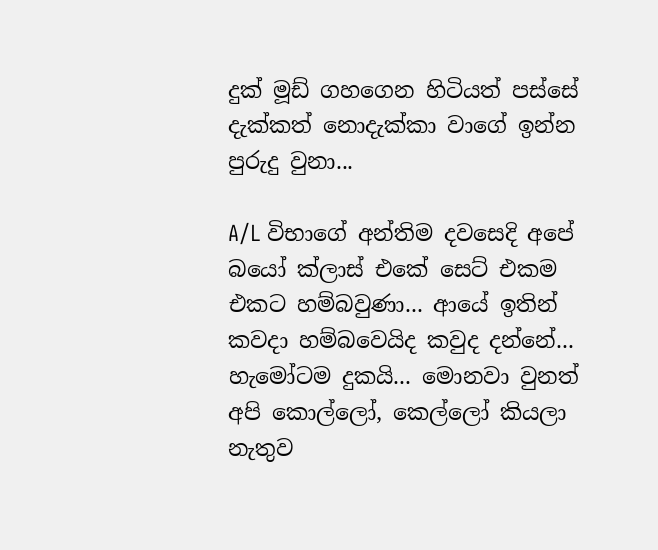දුක් මූඩ් ගහගෙන හිටියත් පස්සේ දැක්කත් නොදැක්කා වාගේ ඉන්න පුරුදු වුනා...

A/L විභාගේ අන්තිම දවසෙදි අපේ බයෝ ක්ලාස් එකේ සෙට් එකම එකට හම්බවුණා... ආයේ ඉතින් කවදා හම්බවෙයිද කවුද දන්නේ... හැමෝටම දුකයි... මොනවා වුනත් අපි කොල්ලෝ, කෙල්ලෝ කියලා නැතුව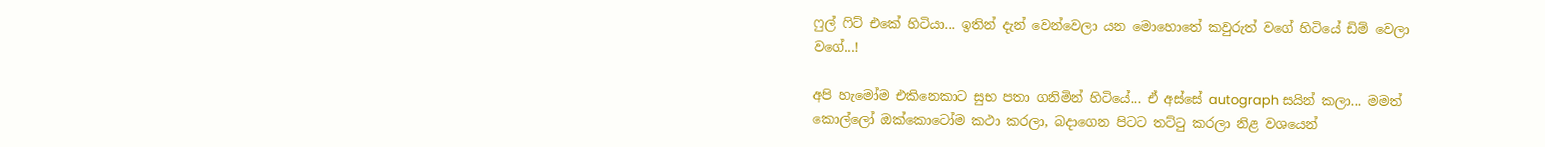ෆුල් ෆිට් එකේ හිටියා... ඉතින් දැන් වෙන්වෙලා යන මොහොතේ කවුරුත් වගේ හිටියේ ඩිම් වෙලා වගේ...!

අපි හැමෝම එකිනෙකාට සුභ පතා ගනිමින් හිටියේ... ඒ අස්සේ autograph සයින් කලා... මමත් කොල්ලෝ ඔක්කොටෝම කථා කරලා, බදාගෙන පිටට තට්ටු කරලා නිළ වශයෙන්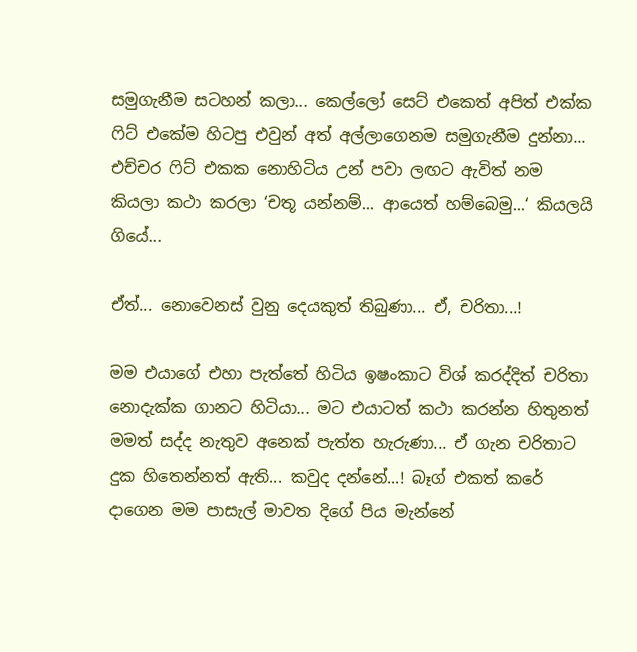සමුගැනීම සටහන් කලා... කෙල්ලෝ සෙට් එකෙත් අපිත් එක්ක ෆිට් එකේම හිටපු එවුන් අත් අල්ලාගෙනම සමුගැනීම දුන්නා... එච්චර ෆිට් එකක නොහිටිය උන් පවා ලඟට ඇවිත් නම කියලා කථා කරලා ‘චතූ යන්නම්... ආයෙත් හම්බෙමු...‘ කියලයි ගියේ...

ඒත්... නොවෙනස් වුනු දෙයකුත් තිබුණා... ඒ, චරිතා...!

මම එයාගේ එහා පැත්තේ හිටිය ඉෂංකාට විශ් කරද්දිත් චරිතා නොදැක්ක ගානට හිටියා... මට එයාටත් කථා කරන්න හිතුනත් මමත් සද්ද නැතුව අනෙක් පැත්ත හැරුණා... ඒ ගැන චරිතාට දුක හිතෙන්නත් ඇති... කවුද දන්නේ...! බෑග් එකත් කරේ දාගෙන මම පාසැල් මාවත දිගේ පිය මැන්නේ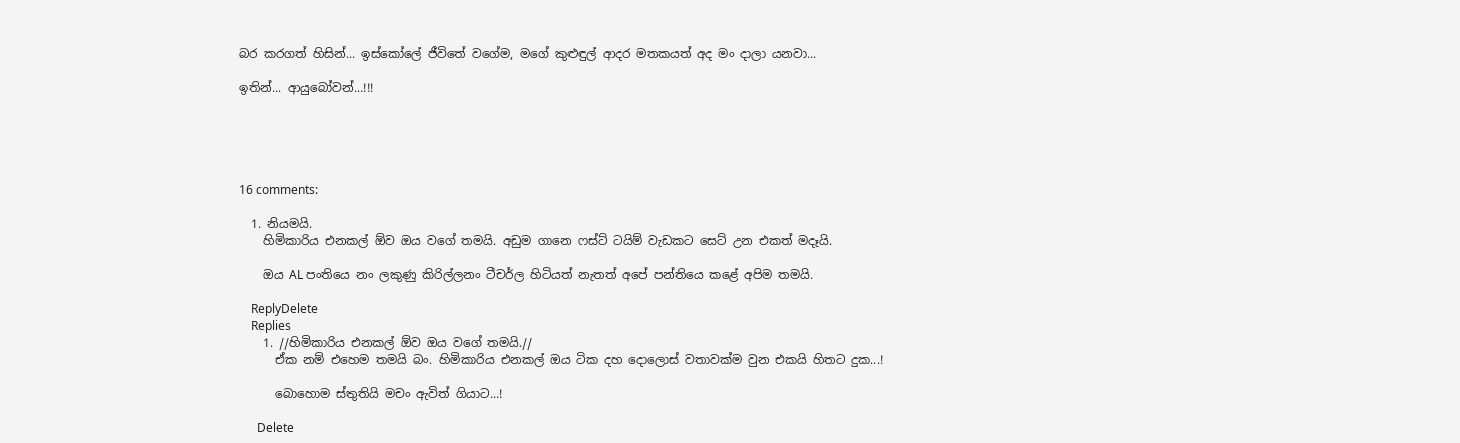බර කරගත් හිසින්... ඉස්කෝලේ ජීවිතේ වගේම, මගේ කුළුඳුල් ආදර මතකයත් අද මං දාලා යනවා...

ඉතින්... ආයුබෝවන්...!!!





16 comments:

  1. නියමයි.
    හිමිකාරිය එනකල් ඕව ඔය වගේ තමයි. අඩුම ගානෙ ෆස්ට් ටයිම් වැඩකට සෙට් උන එකත් මදෑයි.

    ඔය AL පංතියෙ නං ලකුණු කිරිල්ලනං ටීචර්ල හිටියත් නැතත් අපේ පන්තියෙ කළේ අපිම තමයි.

    ReplyDelete
    Replies
    1. //හිමිකාරිය එනකල් ඕව ඔය වගේ තමයි.//
      ඒක නම් එහෙම තමයි බං. හිමිකාරිය එනකල් ඔය ටික දහ දොලොස් වතාවක්ම වුන එකයි හිතට දුක...!

      බොහොම ස්තුතියි මචං ඇවිත් ගියාට...!

      Delete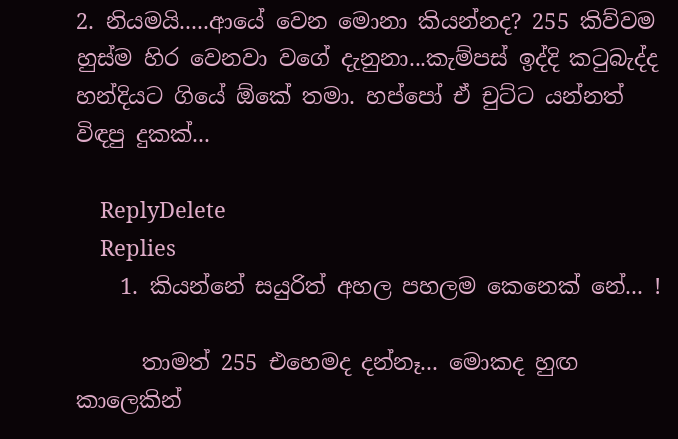2. නියමයි.....ආයේ වෙන මොනා කියන්නද? 255 කිව්වම හුස්ම හිර වෙනවා වගේ දැනුනා...කැම්පස් ඉද්දි කටුබැද්ද හන්දියට ගියේ ඕකේ තමා. හප්පෝ ඒ චුට්ට යන්නත් විඳපු දුකක්...

    ReplyDelete
    Replies
    1. කියන්නේ සයුරිත් අහල පහලම කෙනෙක් නේ... !

      තාමත් 255 එහෙමද දන්නෑ... මොකද හුඟ කාලෙකින්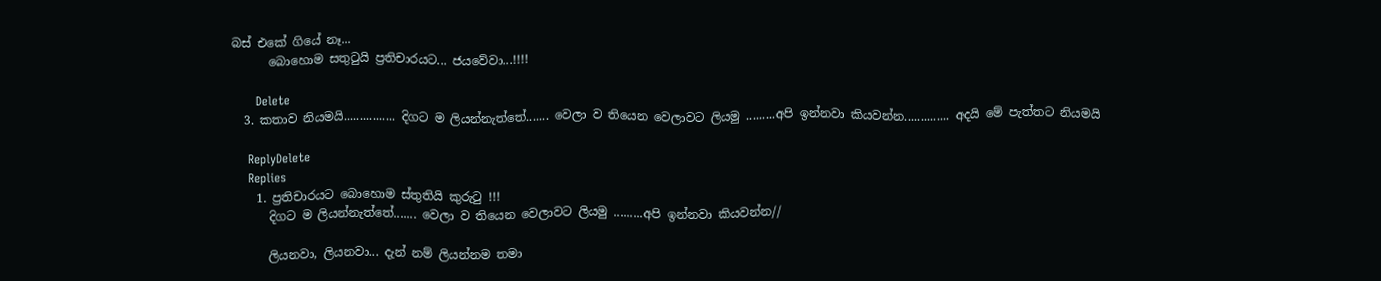බස් එකේ ගියේ නෑ...
      බොහොම සතුටුයි ප්‍රතිචාරයට... ජයවේවා...!!!!

      Delete
  3. කතාව නියමයි................ දිගට ම ලියන්නැත්තේ....... වෙලා ව තියෙන වෙලාවට ලියමු .........අපි ඉන්නවා කියවන්න.............. අදයි මේ පැත්තට නියමයි

    ReplyDelete
    Replies
    1. ප්‍රතිචාරයට බොහොම ස්තුතියි කුරුටු !!!
      දිගට ම ලියන්නැත්තේ....... වෙලා ව තියෙන වෙලාවට ලියමු .........අපි ඉන්නවා කියවන්න//

      ලියනවා, ලියනවා... දැන් නම් ලියන්නම තමා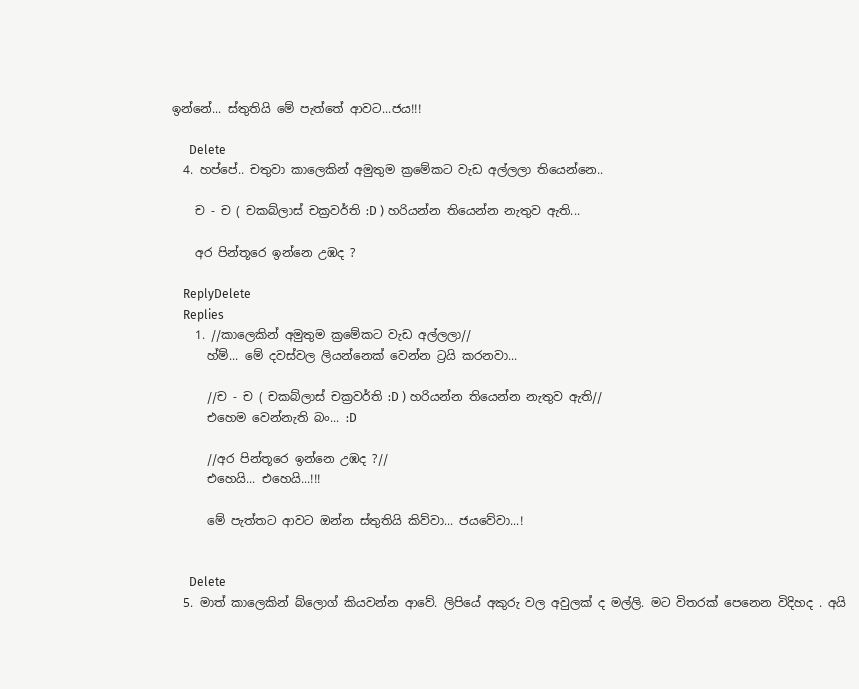ඉන්නේ... ස්තුතියි මේ පැත්තේ ආවට...ජය!!!

      Delete
  4. හප්පේ.. චතුවා කාලෙකින් අමුතුම ක්‍රමේකට වැඩ අල්ලලා තියෙන්නෙ..

    ච - ච ( චකබ්ලාස් චක්‍රවර්ති :D ) හරියන්න තියෙන්න නැතුව ඇති...

    අර පින්තූරෙ ඉන්නෙ උඹද ?

    ReplyDelete
    Replies
    1. //කාලෙකින් අමුතුම ක්‍රමේකට වැඩ අල්ලලා//
      හ්ම්... මේ දවස්වල ලියන්නෙක් වෙන්න ට්‍රයි කරනවා...

      //ච - ච ( චකබ්ලාස් චක්‍රවර්ති :D ) හරියන්න තියෙන්න නැතුව ඇති//
      එහෙම වෙන්නැති බං... :D

      //අර පින්තූරෙ ඉන්නෙ උඹද ?//
      එහෙයි... එහෙයි...!!!

      මේ පැත්තට ආවට ඔන්න ස්තුතියි කිව්වා... ජයවේවා...!


      Delete
  5. මාත් කාලෙකින් බ්ලොග් කියවන්න ආවේ. ලිපියේ අකුරු වල අවුලක් ද මල්ලි. මට විතරක් පෙනෙන විදිහද . අයි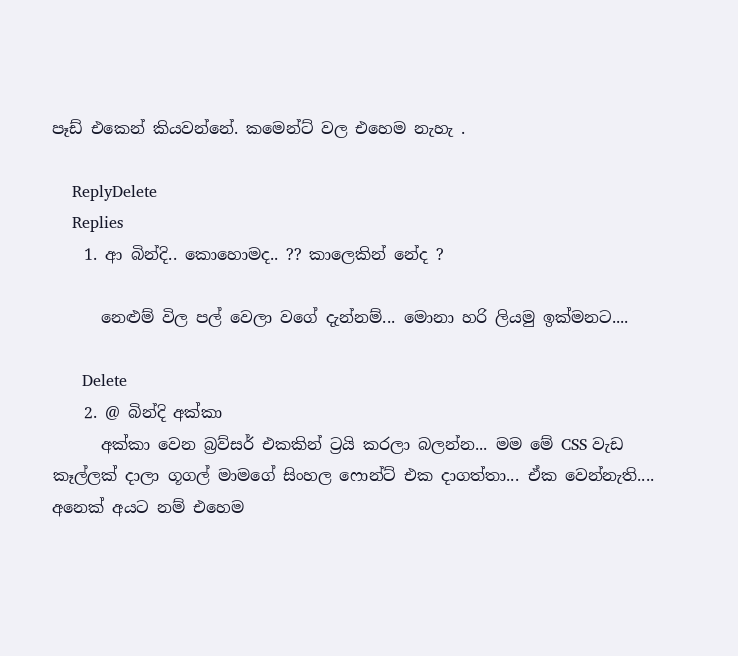පෑඩ් එකෙන් කියවන්නේ. කමෙන්ට් වල එහෙම නැහැ .

    ReplyDelete
    Replies
    1. ආ බින්දි.. කොහොමද.. ?? කාලෙකින් නේද ?

      නෙළුම් විල පල් වෙලා වගේ දැන්නම්... මොනා හරි ලියමු ඉක්මනට....

      Delete
    2. @ බින්දි අක්කා
      අක්කා වෙන බ්‍රව්සර් එකකින් ට්‍රයි කරලා බලන්න... මම මේ CSS වැඩ කෑල්ලක් දාලා ගූගල් මාමගේ සිංහල ෆොන්ට් එක දාගත්තා... ඒක වෙන්නැති.... අනෙක් අයට නම් එහෙම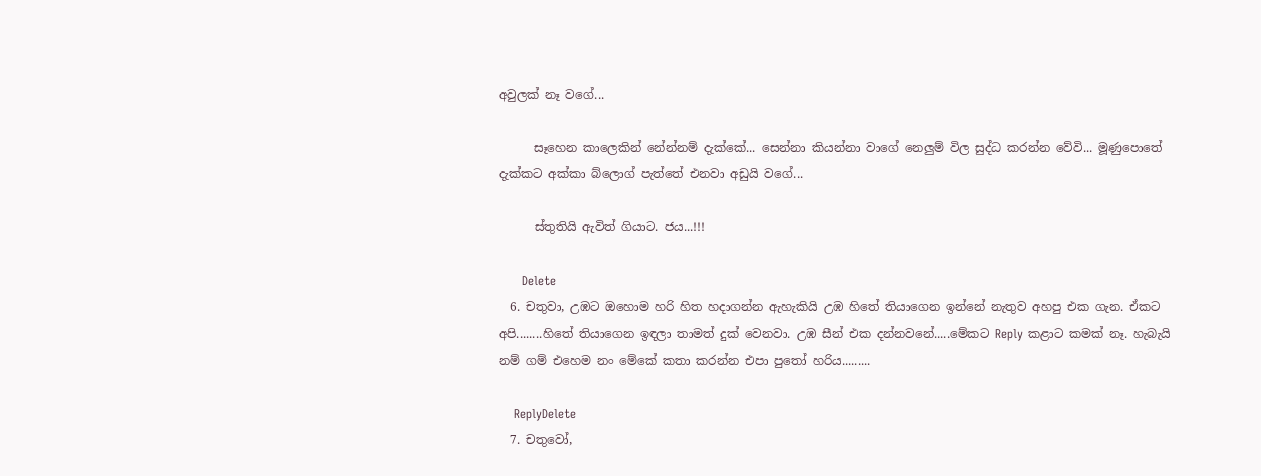අවුලක් නෑ වගේ...

      සෑහෙන කාලෙකින් නේන්නම් දැක්කේ... සෙන්නා කියන්නා වාගේ නෙලුම් විල සුද්ධ කරන්න වේවි... මූණුපොතේ දැක්කට අක්කා බ්ලොග් පැත්තේ එනවා අඩුයි වගේ...

      ස්තුතියි ඇවිත් ගියාට. ජය...!!!

      Delete
  6. චතුවා, උඹට ඔහොම හරි හිත හදාගන්න ඇහැකියි උඹ හිතේ තියාගෙන ඉන්නේ නැතුව අහපු එක ගැන. ඒකට අපි........හිතේ තියාගෙන ඉඳලා තාමත් දුක් වෙනවා. උඹ සීන් එක දන්නවනේ.....මේකට Reply කළාට කමක් නෑ. හැබැයි නම් ගම් එහෙම නං මේකේ කතා කරන්න එපා පුතෝ හරිය.........

    ReplyDelete
  7. චතුවෝ,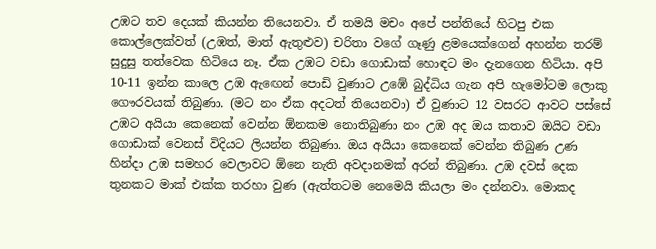උඹට තව දෙයක් කියන්න තියෙනවා. ඒ තමයි මචං අපේ පන්තියේ හිටපු එක කොල්ලෙක්වත් (උඹත්, මාත් ඇතුළුව) චරිතා වගේ ගෑණු ළමයෙක්ගෙන් අහන්න තරම් සුදුසු තත්වෙක හිටියෙ නෑ. ඒක උඹට වඩා ගොඩාක් හොඳට මං දැනගෙන හිටියා. අපි 10-11 ඉන්න කාලෙ උඹ ඇඟෙන් පොඩි වුණාට උඹේ බුද්ධිය ගැන අපි හැමෝටම ලොකු ගෞරවයක් තිබුණා. (මට නං ඒක අදටත් තියෙනවා) ඒ වුණාට 12 වසරට ආවට පස්සේ උඹට අයියා කෙනෙක් වෙන්න ඕනකම නොතිබුණා නං උඹ අද ඔය කතාව ඔයිට වඩා ගොඩාක් වෙනස් විදියට ලියන්න තිබුණා. ඔය අයියා කෙනෙක් වෙන්න තිබුණ උණ හින්දා උඹ සමහර වෙලාවට ඕනෙ නැති අවදානමක් අරන් තිබුණා. උඹ දවස් දෙක තුනකට මාක් එක්ක තරහා වුණ (ඇත්තටම නෙමෙයි කියලා මං දන්නවා. මොකද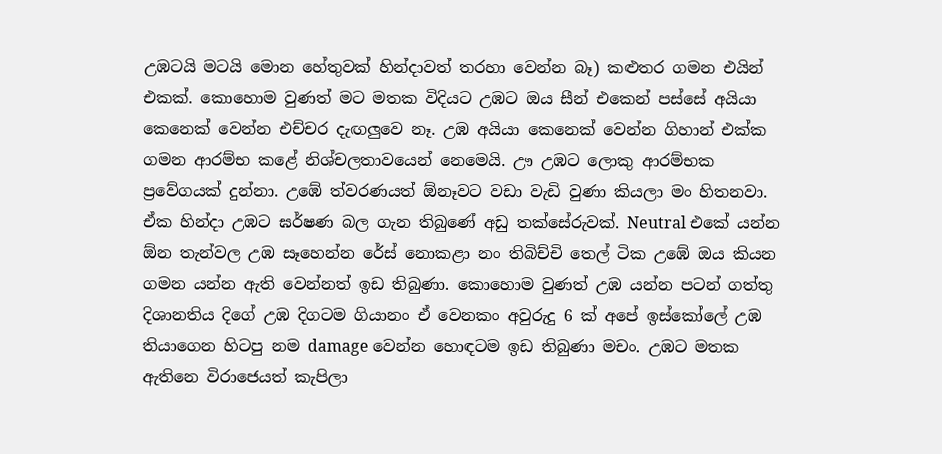උඹටයි මටයි මොන හේතුවක් හින්දාවත් තරහා වෙන්න බෑ) කළුතර ගමන එයින් එකක්. කොහොම වුණත් මට මතක විදියට උඹට ඔය සීන් එකෙන් පස්සේ අයියා කෙනෙක් වෙන්න එච්චර දැඟලුවෙ නෑ. උඹ අයියා කෙනෙක් වෙන්න ගිහාන් එක්ක ගමන ආරම්භ කළේ නිශ්චලතාවයෙන් නෙමෙයි. ඌ උඹට ලොකු ආරම්භක ප්‍රවේගයක් දුන්නා. උඹේ ත්වරණයත් ඕනෑවට වඩා වැඩි වුණා කියලා මං හිතනවා. ඒක හින්දා උඹට ඝර්ෂණ බල ගැන තිබුණේ අඩු තක්සේරුවක්. Neutral එකේ යන්න ඕන තැන්වල උඹ සෑහෙන්න රේස් නොකළා නං තිබිච්චි තෙල් ටික උඹේ ඔය කියන ගමන යන්න ඇති වෙන්නත් ඉඩ තිබුණා. කොහොම වුණත් උඹ යන්න පටන් ගත්තු දිශානතිය දිගේ උඹ දිගටම ගියානං ඒ වෙනකං අවුරුදු 6 ක් අපේ ඉස්කෝලේ උඹ තියාගෙන හිටපු නම damage වෙන්න හොඳටම ඉඩ තිබුණා මචං. උඹට මතක ඇතිනෙ විරාජෙයත් කැපිලා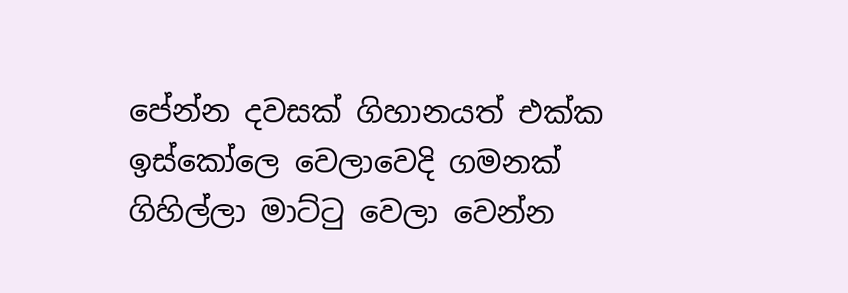පේන්න දවසක් ගිහානයත් එක්ක ඉස්කෝලෙ වෙලාවෙදි ගමනක් ගිහිල්ලා මාට්ටු වෙලා වෙන්න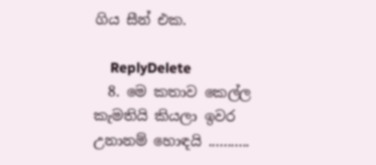ගිය සීන් එක.

    ReplyDelete
  8. මෙ කතාව කෙල්ල කැමතියි කියලා ඉවර උනානම් හොඳයි ...........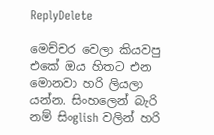ReplyDelete

මෙච්චර වෙලා කියවපු එකේ ඔය හිතට එන මොනවා හරි ලියලා යන්න. සිංහලෙන් බැරි නම් සිංglish වලින් හරි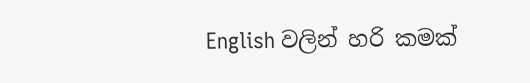English වලින් හරි කමක්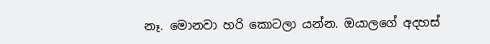නෑ. මොනවා හරි කොටලා යන්න. ඔයාලගේ අදහස්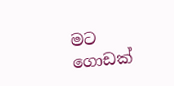මට ගොඩක්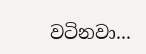වටිනවා...